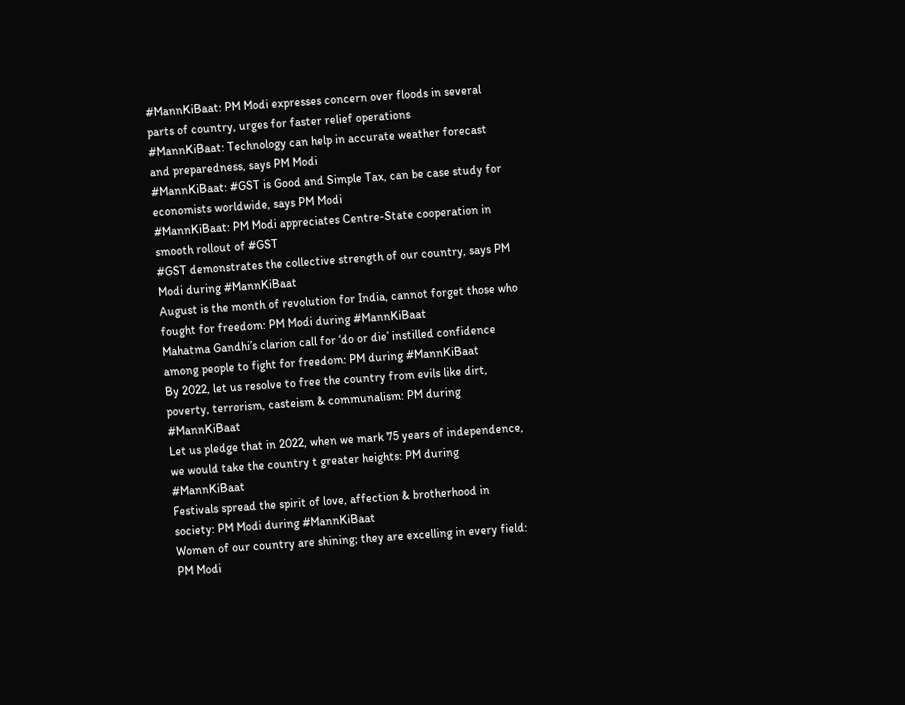#MannKiBaat: PM Modi expresses concern over floods in several parts of country, urges for faster relief operations
#MannKiBaat: Technology can help in accurate weather forecast and preparedness, says PM Modi
#MannKiBaat: #GST is Good and Simple Tax, can be case study for economists worldwide, says PM Modi
#MannKiBaat: PM Modi appreciates Centre-State cooperation in smooth rollout of #GST
#GST demonstrates the collective strength of our country, says PM Modi during #MannKiBaat
August is the month of revolution for India, cannot forget those who fought for freedom: PM Modi during #MannKiBaat
Mahatma Gandhi’s clarion call for ‘do or die’ instilled confidence among people to fight for freedom: PM during #MannKiBaat
By 2022, let us resolve to free the country from evils like dirt, poverty, terrorism, casteism & communalism: PM during #MannKiBaat
Let us pledge that in 2022, when we mark 75 years of independence, we would take the country t greater heights: PM during #MannKiBaat
Festivals spread the spirit of love, affection & brotherhood in society: PM Modi during #MannKiBaat
Women of our country are shining; they are excelling in every field: PM Modi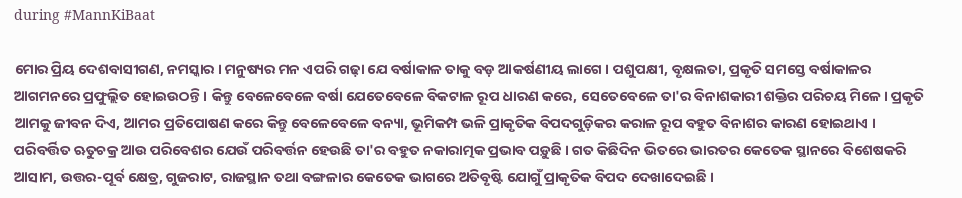during #MannKiBaat

ମୋର ପ୍ରିୟ ଦେଶବାସୀଗଣ, ନମସ୍କାର । ମନୁଷ୍ୟର ମନ ଏପରି ଗଢ଼ା ଯେ ବର୍ଷାକାଳ ତାକୁ ବଡ଼ ଆକର୍ଷଣୀୟ ଲାଗେ । ପଶୁପକ୍ଷୀ, ବୃକ୍ଷଲତା, ପ୍ରକୃତି ସମସ୍ତେ ବର୍ଷାକାଳର ଆଗମନରେ ପ୍ରଫୁଲ୍ଲିତ ହୋଇଉଠନ୍ତି । କିନ୍ତୁ ବେଳେବେଳେ ବର୍ଷା ଯେତେବେଳେ ବିକଟାଳ ରୂପ ଧାରଣ କରେ, ସେତେବେଳେ ତା'ର ବିନାଶକାରୀ ଶକ୍ତିର ପରିଚୟ ମିଳେ । ପ୍ରକୃତି ଆମକୁ ଜୀବନ ଦିଏ, ଆମର ପ୍ରତିପୋଷଣ କରେ କିନ୍ତୁ ବେଳେବେଳେ ବନ୍ୟା, ଭୂମିକମ୍ପ ଭଳି ପ୍ରାକୃତିକ ବିପଦଗୁଡ଼ିକର କରାଳ ରୂପ ବହୁତ ବିନାଶର କାରଣ ହୋଇଥାଏ । ପରିବର୍ତ୍ତିତ ଋତୁଚକ୍ର ଆଉ ପରିବେଶର ଯେଉଁ ପରିବର୍ତ୍ତନ ହେଉଛି ତା'ର ବହୁତ ନକାରାତ୍ମକ ପ୍ରଭାବ ପଡ଼ୁଛି । ଗତ କିଛିଦିନ ଭିତରେ ଭାରତର କେତେକ ସ୍ଥାନରେ ବିଶେଷକରି ଆସାମ, ଉତ୍ତର-ପୂର୍ବ କ୍ଷେତ୍ର, ଗୁଜରାଟ, ରାଜସ୍ଥାନ ତଥା ବଙ୍ଗଳାର କେତେକ ଭାଗରେ ଅତିବୃଷ୍ଟି ଯୋଗୁଁ ପ୍ରାକୃତିକ ବିପଦ ଦେଖାଦେଇଛି ।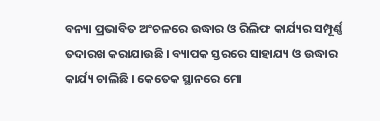ବନ୍ୟା ପ୍ରଭାବିତ ଅଂଚଳରେ ଉଦ୍ଧାର ଓ ରିଲିଫ କାର୍ଯ୍ୟର ସମ୍ପୂର୍ଣ୍ଣ ତଦାରଖ କରାଯାଉଛି । ବ୍ୟାପକ ସ୍ତରରେ ସାହାଯ୍ୟ ଓ ଉଦ୍ଧାର କାର୍ଯ୍ୟ ଚାଲିଛି । କେତେକ ସ୍ଥାନରେ ମୋ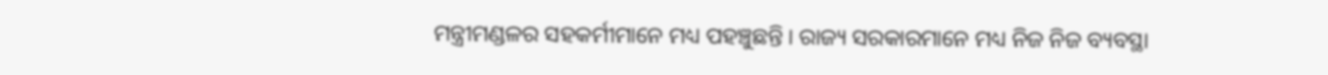ମନ୍ତ୍ରୀମଣ୍ଡଳର ସହକର୍ମୀମାନେ ମଧ୍ୟ ପହଞ୍ଚୁଛନ୍ତି । ରାଜ୍ୟ ସରକାରମାନେ ମଧ୍ୟ ନିଜ ନିଜ ବ୍ୟବସ୍ଥା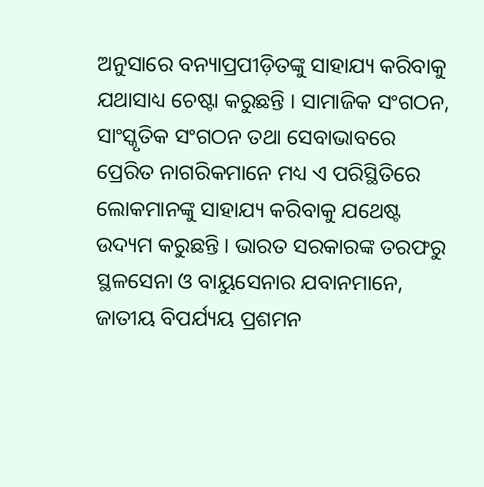ଅନୁସାରେ ବନ୍ୟାପ୍ରପୀଡ଼ିତଙ୍କୁ ସାହାଯ୍ୟ କରିବାକୁ ଯଥାସାଧ୍ୟ ଚେଷ୍ଟା କରୁଛନ୍ତି । ସାମାଜିକ ସଂଗଠନ, ସାଂସ୍କୃତିକ ସଂଗଠନ ତଥା ସେବାଭାବରେ ପ୍ରେରିତ ନାଗରିକମାନେ ମଧ୍ୟ ଏ ପରିସ୍ଥିତିରେ ଲୋକମାନଙ୍କୁ ସାହାଯ୍ୟ କରିବାକୁ ଯଥେଷ୍ଟ ଉଦ୍ୟମ କରୁଛନ୍ତି । ଭାରତ ସରକାରଙ୍କ ତରଫରୁ ସ୍ଥଳସେନା ଓ ବାୟୁସେନାର ଯବାନମାନେ, ଜାତୀୟ ବିପର୍ଯ୍ୟୟ ପ୍ରଶମନ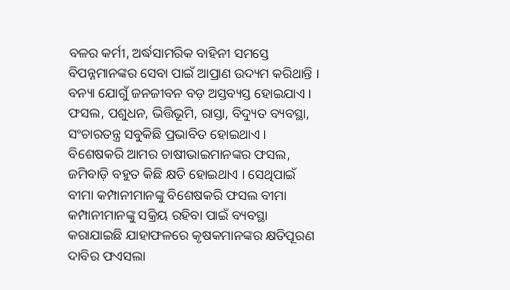ବଳର କର୍ମୀ, ଅର୍ଦ୍ଧସାମରିକ ବାହିନୀ ସମସ୍ତେ ବିପନ୍ନମାନଙ୍କର ସେବା ପାଇଁ ଆପ୍ରାଣ ଉଦ୍ୟମ କରିଥାନ୍ତି । ବନ୍ୟା ଯୋଗୁଁ ଜନଜୀବନ ବଡ଼ ଅସ୍ତବ୍ୟସ୍ତ ହୋଇଯାଏ । ଫସଲ, ପଶୁଧନ, ଭିତ୍ତିଭୂମି, ରାସ୍ତା, ବିଦ୍ୟୁତ ବ୍ୟବସ୍ଥା, ସଂଚାରତନ୍ତ୍ର ସବୁକିଛି ପ୍ରଭାବିତ ହୋଇଥାଏ । ବିଶେଷକରି ଆମର ଚାଷୀଭାଇମାନଙ୍କର ଫସଲ, ଜମିବାଡ଼ି ବହୁତ କିଛି କ୍ଷତି ହୋଇଥାଏ । ସେଥିପାଇଁ ବୀମା କମ୍ପାନୀମାନଙ୍କୁ ବିଶେଷକରି ଫସଲ ବୀମା କମ୍ପାନୀମାନଙ୍କୁ ସକ୍ରିୟ ରହିବା ପାଇଁ ବ୍ୟବସ୍ଥା କରାଯାଇଛି ଯାହାଫଳରେ କୃଷକମାନଙ୍କର କ୍ଷତିପୂରଣ ଦାବିର ଫଏସଲା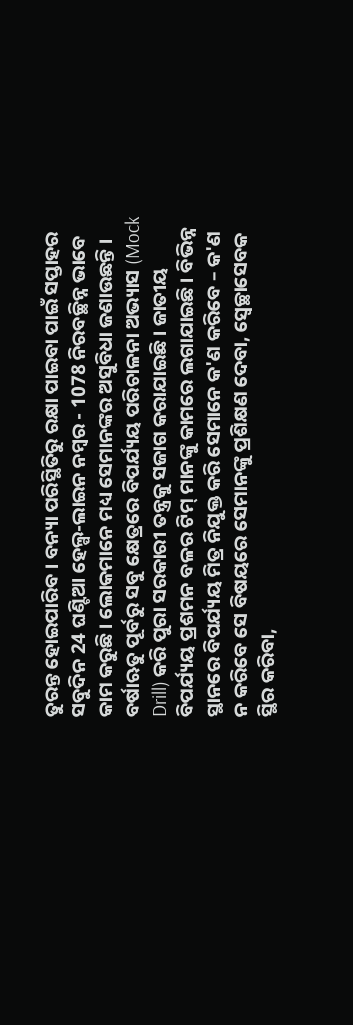ତୁରନ୍ତ ହୋଇପାରିବ । ବନ୍ୟା ପରିସ୍ଥିତିରୁ ରକ୍ଷା ପାଇବା ପାଇଁ ସପ୍ତାହର ସବୁଦିନ 24 ଘଣ୍ଟିଆ ହେଲ୍ପ-ଲାଇନ ନମ୍ବର - 1078 ନିରବଚ୍ଛିନ୍ନ ଭାବେ କାମ କରୁଛି । ଲୋକମାନେ ମଧ୍ୟ ସେମାନଙ୍କର ଅସୁବିଧା ଜଣାଉଛନ୍ତି । ବର୍ଷାଋତୁ ପୂର୍ବରୁ ସବୁ କ୍ଷେତ୍ରରେ ବିପର୍ଯ୍ୟୟ ପରିଚାଳନା ଅଭ୍ୟାସ (Mock Drill) କରି ପୁରା ସରକାରୀ ତନ୍ତ୍ରକୁ ସଜାଗ କରାଯାଇଛି । ଜାତୀୟ ବିପର୍ଯ୍ୟୟ ପ୍ରଶମନ ବଳର ଟିମ୍ ମାନଙ୍କୁ କାମରେ ଲଗାଯାଇଛି । ବିଭିନ୍ନ ସ୍ଥାନରେ ବିପର୍ଯ୍ୟୟ ମିତ୍ର ନିଯୁକ୍ତ କରି ସେମାନେ କ'ଣ କରିବେ – କ'ଣ ନ କରିବେ ସେ ବିଷୟରେ ସେମାନଙ୍କୁ ପ୍ରଶିକ୍ଷଣ ଦେବା, ସ୍ୱେଚ୍ଛାସେବକ ସ୍ଥିର କରିବା,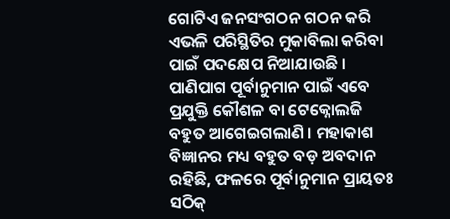ଗୋଟିଏ ଜନସଂଗଠନ ଗଠନ କରି ଏଭଳି ପରିସ୍ଥିତିର ମୁକାବିଲା କରିବା ପାଇଁ ପଦକ୍ଷେପ ନିଆଯାଉଛି । ପାଣିପାଗ ପୂର୍ବାନୁମାନ ପାଇଁ ଏବେ ପ୍ରଯୁକ୍ତି କୌଶଳ ବା ଟେକ୍ନୋଲଜି ବହୁତ ଆଗେଇଗଲାଣି । ମହାକାଶ ବିଜ୍ଞାନର ମଧ୍ୟ ବହୁତ ବଡ଼ ଅବଦାନ ରହିଛି, ଫଳରେ ପୂର୍ବାନୁମାନ ପ୍ରାୟତଃ ସଠିକ୍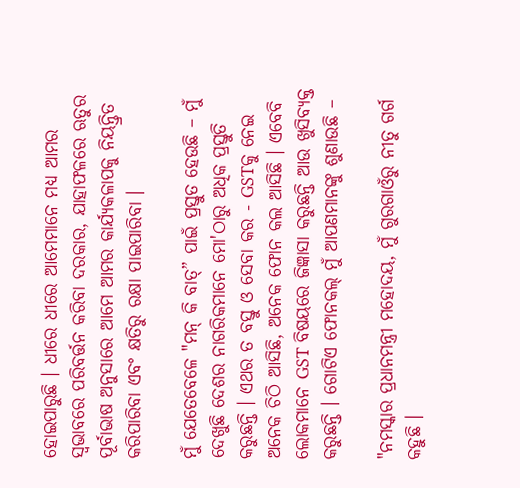ହୋଇପାରୁଛି । ଧୀରେ ଧୀରେ ଆମେମାନେ ମଧ୍ୟ ଆମର ସ୍ୱଭାବରେ ପରିବର୍ତ୍ତନ କରିବା ଦରକାର, ଯାହାଫଳରେ ଋତୁର ପୂର୍ବାଭାଷ ଅନୁସାରେ ଆମେ ଆମର କାର୍ଯ୍ୟକଳାପକୁ ନିୟନ୍ତ୍ରିତ କରିପାରିବା ଏବଂ କ୍ଷତିରୁ ରକ୍ଷା ପାଇପାରିବା ।

ମୁଁ ଯେତେବେଳେ "ମନ୍ କି ବାତ୍” ପାଇଁ ପ୍ରସ୍ତୁତ ହେଉଛି – ମୁଁ ଦେଖୁଛି ଦେଶର ନାଗରିକମାନେ ମୋ'ଠାରୁ ଅଧିକ ପ୍ରସ୍ତୁତି କରୁଛନ୍ତି । ଏଥର ତ ବସ୍ତୁ ଓ ସେବା କର - GSTକୁ ନେଇ ଅନେକ ଚିଠି ଆସିଛି, ଅନେକ ଫୋନ କଲ ଆସିଛି । ଏବେବି ଲୋକମାନେ GST ବିଷୟରେ ଜିଜ୍ଞାସା କରୁଛନ୍ତି ଆଉ ଖୁସିବ୍ୟକ୍ତ କରୁଛନ୍ତି । ଗୋଟିଏ ଫୋନକଲ୍ ମୁଁ ଆପଣମାନଙ୍କୁ ଶୁଣାଉଛି –

"ନମସ୍କାର ପ୍ରଧାନମନ୍ତ୍ରୀ ମହୋଦୟ, ମୁଁ ଗୁରଗାଓଁରୁ ନୀତୁ ଗର୍ଗ କହୁଛି ।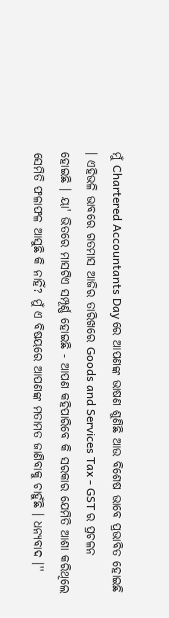ମୁଁ Chartered Accountants Day ରେ ଆପଣଙ୍କ ଭାଷଣ ଶୁଣିଛି ଆଉ ବିଶେଷ ଭାବେ ପ୍ରଭାବିତ ହୋଇଛି । ଏହିଭଳି ଭାବରେ ଗତମାସ ଆଜିର ତାରିଖରେ Goods and Services Tax - GST ର ପ୍ରଚଳନ ହୋଇଛି । ୟା' ଭିତରେ ମାସଟିଏ ସମ୍ପୂର୍ଣ୍ଣ ହୋଇଛି - ଆପଣ କହିପାରିବେ କି ସରକାର ଯେମିତି ଆଶା କରିଥିଲେ ସେମିତି ଫଳାଫଳ ଆସୁଛି କି ନାହିଁ? ମୁଁ ଏ ବିଷୟରେ ଆପଣଙ୍କ ମତାମତ ଜାଣିବାକୁ ଚାହୁଁଛି । ଧନ୍ୟବାଦ ।''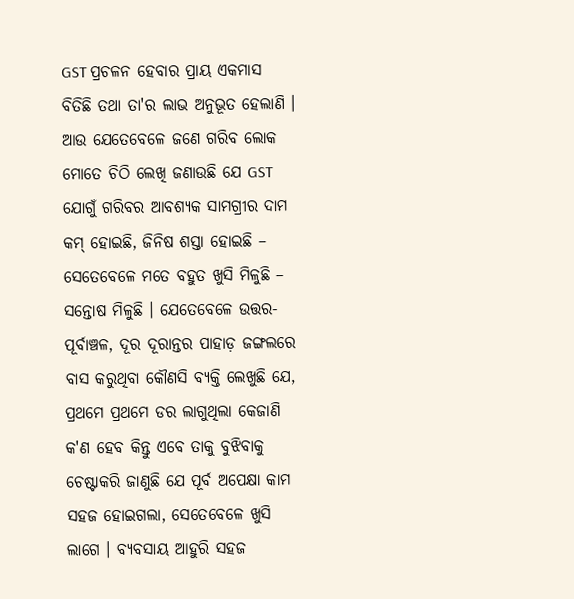GST ପ୍ରଚଳନ ହେବାର ପ୍ରାୟ ଏକମାସ ବିତିଛି ତଥା ତା'ର ଲାଭ ଅନୁଭୂତ ହେଲାଣି । ଆଉ ଯେତେବେଳେ ଜଣେ ଗରିବ ଲୋକ ମୋତେ ଚିଠି ଲେଖି ଜଣାଉଛି ଯେ GST ଯୋଗୁଁ ଗରିବର ଆବଶ୍ୟକ ସାମଗ୍ରୀର ଦାମ କମ୍ ହୋଇଛି, ଜିନିଷ ଶସ୍ତା ହୋଇଛି – ସେତେବେଳେ ମତେ ବହୁତ ଖୁସି ମିଳୁଛି – ସନ୍ତୋଷ ମିଳୁଛି । ଯେତେବେଳେ ଉତ୍ତର-ପୂର୍ବାଞ୍ଚଳ, ଦୂର ଦୂରାନ୍ତର ପାହାଡ଼ ଜଙ୍ଗଲରେ ବାସ କରୁଥିବା କୌଣସି ବ୍ୟକ୍ତି ଲେଖୁଛି ଯେ, ପ୍ରଥମେ ପ୍ରଥମେ ଡର ଲାଗୁଥିଲା କେଜାଣି କ'ଣ ହେବ କିନ୍ତୁ ଏବେ ତାକୁ ବୁଝିବାକୁ ଚେଷ୍ଟାକରି ଜାଣୁଛି ଯେ ପୂର୍ବ ଅପେକ୍ଷା କାମ ସହଜ ହୋଇଗଲା, ସେତେବେଳେ ଖୁସି ଲାଗେ । ବ୍ୟବସାୟ ଆହୁରି ସହଜ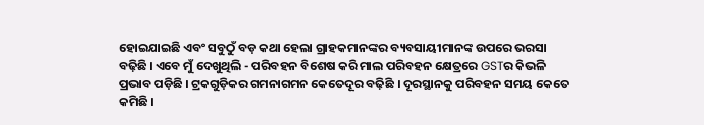ହୋଇଯାଇଛି ଏବଂ ସବୁଠୁଁ ବଡ଼ କଥା ହେଲା ଗ୍ରାହକମାନଙ୍କର ବ୍ୟବସାୟୀମାନଙ୍କ ଉପରେ ଭରସା ବଢ଼ିଛି । ଏବେ ମୁଁ ଦେଖୁଥିଲି - ପରିବହନ ବିଶେଷ କରି ମାଲ ପରିବହନ କ୍ଷେତ୍ରରେ GSTର କିଭଳି ପ୍ରଭାବ ପଡ଼ିଛି । ଟ୍ରକଗୁଡ଼ିକର ଗମନାଗମନ କେତେଦୂର ବଢ଼ିଛି । ଦୂରସ୍ଥାନକୁ ପରିବହନ ସମୟ କେତେ କମିଛି ।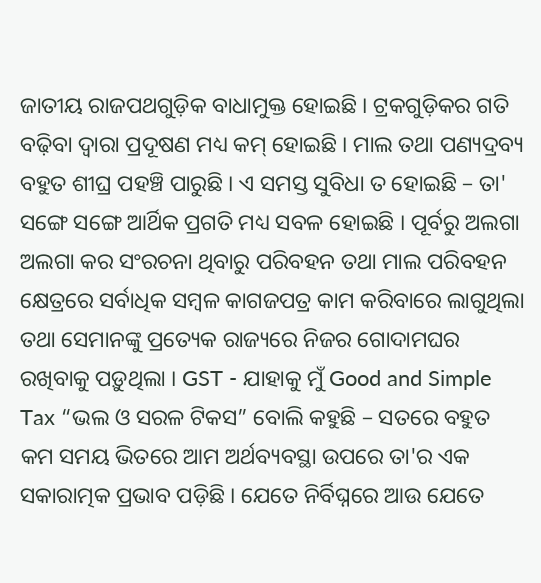ଜାତୀୟ ରାଜପଥଗୁଡ଼ିକ ବାଧାମୁକ୍ତ ହୋଇଛି । ଟ୍ରକଗୁଡ଼ିକର ଗତି ବଢ଼ିବା ଦ୍ୱାରା ପ୍ରଦୂଷଣ ମଧ୍ୟ କମ୍ ହୋଇଛି । ମାଲ ତଥା ପଣ୍ୟଦ୍ରବ୍ୟ ବହୁତ ଶୀଘ୍ର ପହଞ୍ଚି ପାରୁଛି । ଏ ସମସ୍ତ ସୁବିଧା ତ ହୋଇଛି – ତା' ସଙ୍ଗେ ସଙ୍ଗେ ଆର୍ଥିକ ପ୍ରଗତି ମଧ୍ୟ ସବଳ ହୋଇଛି । ପୂର୍ବରୁ ଅଲଗା ଅଲଗା କର ସଂରଚନା ଥିବାରୁ ପରିବହନ ତଥା ମାଲ ପରିବହନ କ୍ଷେତ୍ରରେ ସର୍ବାଧିକ ସମ୍ବଳ କାଗଜପତ୍ର କାମ କରିବାରେ ଲାଗୁଥିଲା ତଥା ସେମାନଙ୍କୁ ପ୍ରତ୍ୟେକ ରାଜ୍ୟରେ ନିଜର ଗୋଦାମଘର ରଖିବାକୁ ପଡ଼ୁଥିଲା । GST - ଯାହାକୁ ମୁଁ Good and Simple Tax “ଭଲ ଓ ସରଳ ଟିକସ” ବୋଲି କହୁଛି – ସତରେ ବହୁତ କମ ସମୟ ଭିତରେ ଆମ ଅର୍ଥବ୍ୟବସ୍ଥା ଉପରେ ତା'ର ଏକ ସକାରାତ୍ମକ ପ୍ରଭାବ ପଡ଼ିଛି । ଯେତେ ନିର୍ବିଘ୍ନରେ ଆଉ ଯେତେ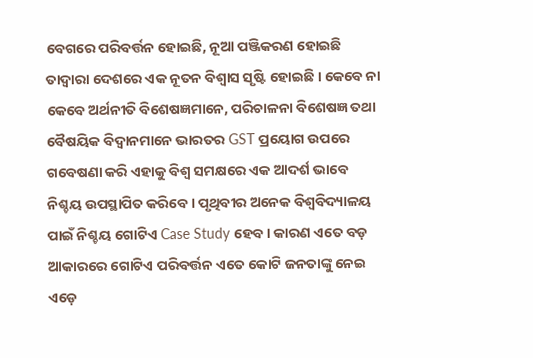ବେଗରେ ପରିବର୍ତ୍ତନ ହୋଇଛି, ନୂଆ ପଞ୍ଜିକରଣ ହୋଇଛି ତାଦ୍ୱାରା ଦେଶରେ ଏକ ନୂତନ ବିଶ୍ୱାସ ସୃଷ୍ଟି ହୋଇଛି । କେବେ ନା କେବେ ଅର୍ଥନୀତି ବିଶେଷଜ୍ଞମାନେ, ପରିଚାଳନା ବିଶେଷଜ୍ଞ ତଥା ବୈଷୟିକ ବିଦ୍ୱାନମାନେ ଭାରତର GST ପ୍ରୟୋଗ ଉପରେ ଗବେଷଣା କରି ଏହାକୁ ବିଶ୍ୱ ସମକ୍ଷରେ ଏକ ଆଦର୍ଶ ଭାବେ ନିଶ୍ଚୟ ଉପସ୍ଥାପିତ କରିବେ । ପୃଥିବୀର ଅନେକ ବିଶ୍ୱବିଦ୍ୟାଳୟ ପାଇଁ ନିଶ୍ଚୟ ଗୋଟିଏ Case Study ହେବ । କାରଣ ଏତେ ବଡ଼ ଆକାରରେ ଗୋଟିଏ ପରିବର୍ତ୍ତନ ଏତେ କୋଟି ଜନତାଙ୍କୁ ନେଇ ଏଡ଼େ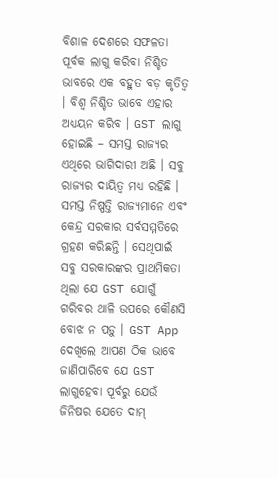ବିଶାଳ ଦେଶରେ ସଫଳତା ପୂର୍ବକ ଲାଗୁ କରିବା ନିଶ୍ଚିତ ଭାବରେ ଏକ ବହୁତ ବଡ଼ କୃତିତ୍ୱ । ବିଶ୍ୱ ନିଶ୍ଚିତ ଭାବେ ଏହାର ଅଧ୍ୟୟନ କରିବ । GST ଲାଗୁ ହୋଇଛି – ସମସ୍ତ ରାଜ୍ୟର ଏଥିରେ ଭାଗିଦାରୀ ଅଛି । ସବୁ ରାଜ୍ୟର ଦାୟିତ୍ୱ ମଧ୍ୟ ରହିଛି । ସମସ୍ତ ନିଷ୍ପତ୍ତି ରାଜ୍ୟମାନେ ଏବଂ କେନ୍ଦ୍ର ସରକାର ସର୍ବସମ୍ମତିରେ ଗ୍ରହଣ କରିଛନ୍ତି । ସେଥିପାଇଁ ସବୁ ସରକାରଙ୍କର ପ୍ରାଥମିକତା ଥିଲା ଯେ GST ଯୋଗୁଁ ଗରିବର ଥାଳି ଉପରେ କୌଣସି ବୋଝ ନ ପଡ଼ୁ । GST App ଦେଖିଲେ ଆପଣ ଠିକ ଭାବେ ଜାଣିପାରିବେ ଯେ GST ଲାଗୁହେବା ପୂର୍ବରୁ ଯେଉଁ ଜିନିଷର ଯେତେ ଦାମ୍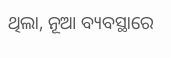ଥିଲା, ନୂଆ ବ୍ୟବସ୍ଥାରେ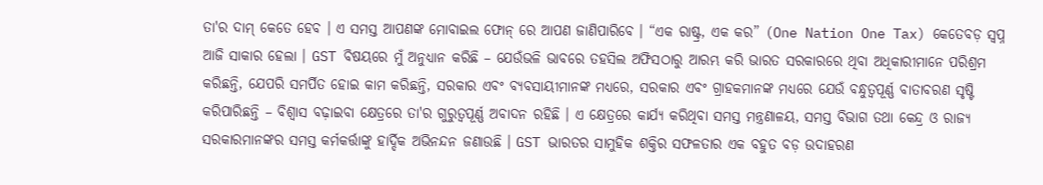ତା'ର ଦାମ୍ କେତେ ହେବ । ଏ ସମସ୍ତ ଆପଣଙ୍କ ମୋବାଇଲ ଫୋନ୍ ରେ ଆପଣ ଜାଣିପାରିବେ । “ଏକ ରାଷ୍ଟ୍ର, ଏକ କର” (One Nation One Tax) କେତେବଡ଼ ସ୍ୱପ୍ନ ଆଜି ସାକାର ହେଲା । GST ବିଷୟରେ ମୁଁ ଅନୁଧ୍ୟାନ କରିଛି – ଯେଉଁଭଳି ଭାବରେ ତହସିଲ ଅଫିସଠାରୁ ଆରମ୍ଭ କରି ଭାରତ ସରକାରରେ ଥିବା ଅଧିକାରୀମାନେ ପରିଶ୍ରମ କରିଛନ୍ତି, ଯେପରି ସମର୍ପିତ ହୋଇ କାମ କରିଛନ୍ତି, ସରକାର ଏବଂ ବ୍ୟବସାୟୀମାନଙ୍କ ମଧ୍ୟରେ, ସରକାର ଏବଂ ଗ୍ରାହକମାନଙ୍କ ମଧ୍ୟରେ ଯେଉଁ ବନ୍ଧୁତ୍ୱପୂର୍ଣ୍ଣ ବାତାବରଣ ସୃଷ୍ଟି କରିପାରିଛନ୍ତି – ବିଶ୍ୱାସ ବଢ଼ାଇବା କ୍ଷେତ୍ରରେ ତା'ର ଗୁରୁତ୍ୱପୂର୍ଣ୍ଣ ଅବାଦନ ରହିଛି । ଏ କ୍ଷେତ୍ରରେ କାର୍ଯ୍ୟ କରିଥିବା ସମସ୍ତ ମନ୍ତ୍ରଣାଳୟ, ସମସ୍ତ ବିଭାଗ ତଥା କେନ୍ଦ୍ର ଓ ରାଜ୍ୟ ସରକାରମାନଙ୍କର ସମସ୍ତ କର୍ମକର୍ତ୍ତାଙ୍କୁ ହାର୍ଦ୍ଦିକ ଅଭିନନ୍ଦନ ଜଣାଉଛି । GST ଭାରତର ସାମୁହିକ ଶକ୍ତିର ସଫଳତାର ଏକ ବହୁତ ବଡ଼ ଉଦାହରଣ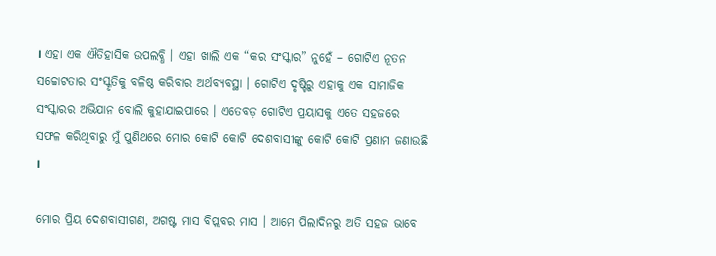। ଏହା ଏକ ଐତିହାସିକ ଉପଲବ୍ଧି । ଏହା ଖାଲି ଏକ “କର ସଂସ୍କାର” ନୁହେଁ – ଗୋଟିଏ ନୂତନ ସଚ୍ଚୋଟତାର ସଂସ୍କୃତିକୁ ବଳିଷ୍ଠ କରିବାର ଅର୍ଥବ୍ୟବସ୍ଥା । ଗୋଟିଏ ଦୃଷ୍ଟିରୁ ଏହାକୁ ଏକ ସାମାଜିକ ସଂସ୍କାରର ଅଭିଯାନ ବୋଲି କୁହାଯାଇପାରେ । ଏତେବଡ଼ ଗୋଟିଏ ପ୍ରୟାସକୁ ଏତେ ସହଜରେ ସଫଳ କରିଥିବାରୁ ମୁଁ ପୁଣିଥରେ ମୋର କୋଟି କୋଟି ଦେଶବାସୀଙ୍କୁ କୋଟି କୋଟି ପ୍ରଣାମ ଜଣାଉଛି ।

ମୋର ପ୍ରିୟ ଦେଶବାସୀଗଣ, ଅଗଷ୍ଟ ମାସ ବିପ୍ଲବର ମାସ । ଆମେ ପିଲାଦିନରୁ ଅତି ସହଜ ଭାବେ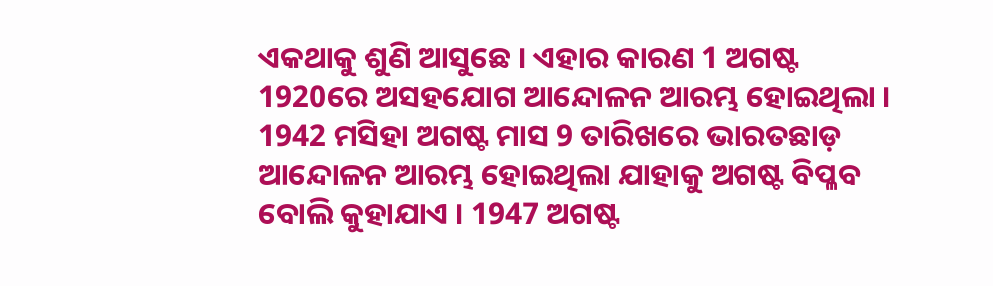ଏକଥାକୁ ଶୁଣି ଆସୁଛେ । ଏହାର କାରଣ 1 ଅଗଷ୍ଟ 1920ରେ ଅସହଯୋଗ ଆନ୍ଦୋଳନ ଆରମ୍ଭ ହୋଇଥିଲା । 1942 ମସିହା ଅଗଷ୍ଟ ମାସ 9 ତାରିଖରେ ଭାରତଛାଡ଼ ଆନ୍ଦୋଳନ ଆରମ୍ଭ ହୋଇଥିଲା ଯାହାକୁ ଅଗଷ୍ଟ ବିପ୍ଳବ ବୋଲି କୁହାଯାଏ । 1947 ଅଗଷ୍ଟ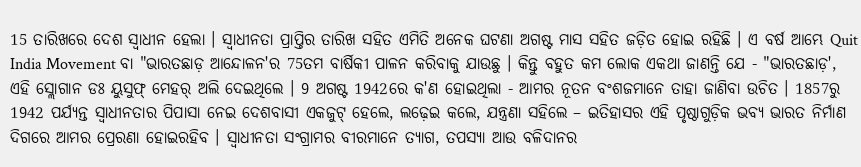15 ତାରିଖରେ ଦେଶ ସ୍ୱାଧୀନ ହେଲା । ସ୍ୱାଧୀନତା ପ୍ରାପ୍ତିର ତାରିଖ ସହିତ ଏମିତି ଅନେକ ଘଟଣା ଅଗଷ୍ଟ ମାସ ସହିତ ଜଡ଼ିତ ହୋଇ ରହିଛି । ଏ ବର୍ଷ ଆମ୍ଭେ Quit India Movement ବା "ଭାରତଛାଡ଼ ଆନ୍ଦୋଳନ'ର 75ତମ ବାର୍ଷିକୀ ପାଳନ କରିବାକୁ ଯାଉଛୁ । କିନ୍ତୁ ବହୁତ କମ ଲୋକ ଏକଥା ଜାଣନ୍ତି ଯେ - "ଭାରତଛାଡ଼', ଏହି ସ୍ଲୋଗାନ ଡଃ ୟୁସୁଫ୍ ମେହର୍ ଅଲି ଦେଇଥିଲେ । 9 ଅଗଷ୍ଟ 1942ରେ କ'ଣ ହୋଇଥିଲା - ଆମର ନୂତନ ବଂଶଜମାନେ ତାହା ଜାଣିବା ଉଚିତ । 1857ରୁ 1942 ପର୍ଯ୍ୟନ୍ତ ସ୍ୱାଧୀନତାର ପିପାସା ନେଇ ଦେଶବାସୀ ଏକଜୁଟ୍ ହେଲେ, ଲଢ଼େଇ କଲେ, ଯନ୍ତ୍ରଣା ସହିଲେ – ଇତିହାସର ଏହି ପୃଷ୍ଠାଗୁଡ଼ିକ ଭବ୍ୟ ଭାରତ ନିର୍ମାଣ ଦିଗରେ ଆମର ପ୍ରେରଣା ହୋଇରହିବ । ସ୍ୱାଧୀନତା ସଂଗ୍ରାମର ବୀରମାନେ ତ୍ୟାଗ, ତପସ୍ୟା ଆଉ ବଳିଦାନର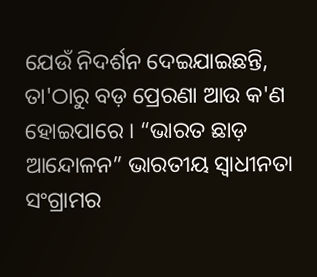ଯେଉଁ ନିଦର୍ଶନ ଦେଇଯାଇଛନ୍ତି, ତା'ଠାରୁ ବଡ଼ ପ୍ରେରଣା ଆଉ କ'ଣ ହୋଇପାରେ । “ଭାରତ ଛାଡ଼ ଆନ୍ଦୋଳନ” ଭାରତୀୟ ସ୍ୱାଧୀନତା ସଂଗ୍ରାମର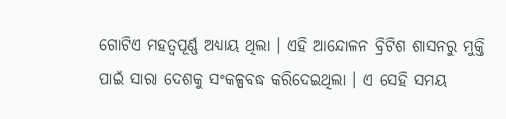ଗୋଟିଏ ମହତ୍ୱପୂର୍ଣ୍ଣ ଅଧ୍ୟାୟ ଥିଲା । ଏହି ଆନ୍ଦୋଳନ ବ୍ରିଟିଶ ଶାସନରୁ ମୁକ୍ତି ପାଇଁ ସାରା ଦେଶକୁ ସଂକଳ୍ପବଦ୍ଧ କରିଦେଇଥିଲା । ଏ ସେହି ସମୟ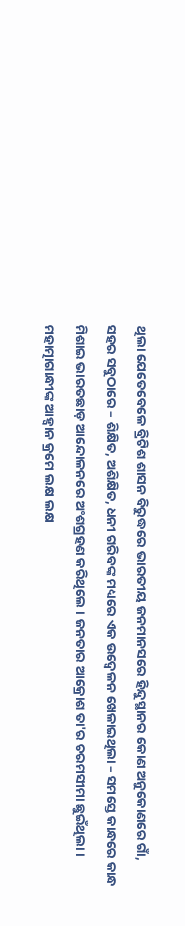ଥିଲା ଯେତେବେଳେ ବ୍ରିଟିଶ ଶାସନ ବିରୁଦ୍ଧରେ ଭାରତୀୟ ଜନମାନସରେ ହିନ୍ଦୁସ୍ଥାନର କୋଣ ଅନୁକୋଣରେ ଗାଁ, ସହର ସବୁଠାରେ – ଶିକ୍ଷିତ, ଅଶିକ୍ଷିତ, ଧନୀ ଗରିବଙ୍କ ମଧ୍ୟରେ ଏକ ଉଦ୍ବେଳନ ଖେଳାଇଥିଲା – ସମସ୍ତେ କାନ୍ଧରେ କାନ୍ଧ ମିଶାଇ ଭାରତଛାଡ଼ ଆନ୍ଦୋଳନରେ ଅଂଶଗ୍ରହଣ କରିଥିଲେ । ଜନତାର ଆକ୍ରୋଶ ତା'ର ଚରମସୀମା ଛୁଇଁଥିଲା । ମହାତ୍ମାଗାନ୍ଧୀଙ୍କ ଆହ୍ୱାନ କ୍ରମେ ଲକ୍ଷ ଲକ୍ଷ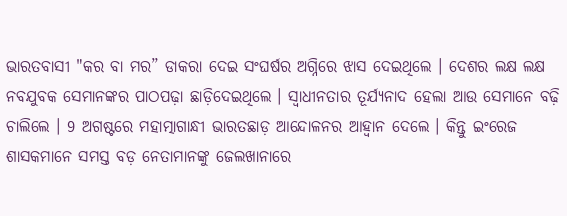ଭାରତବାସୀ "କର ବା ମର” ଡାକରା ଦେଇ ସଂଘର୍ଷର ଅଗ୍ନିରେ ଝାସ ଦେଇଥିଲେ । ଦେଶର ଲକ୍ଷ ଲକ୍ଷ ନବଯୁବକ ସେମାନଙ୍କର ପାଠପଢ଼ା ଛାଡ଼ିଦେଇଥିଲେ । ସ୍ୱାଧୀନତାର ତୂର୍ଯ୍ୟନାଦ ହେଲା ଆଉ ସେମାନେ ବଢ଼ି ଚାଲିଲେ । 9 ଅଗଷ୍ଟରେ ମହାତ୍ମାଗାନ୍ଧୀ ଭାରତଛାଡ଼ ଆନ୍ଦୋଳନର ଆହ୍ୱାନ ଦେଲେ । କିନ୍ତୁ ଇଂରେଜ ଶାସକମାନେ ସମସ୍ତ ବଡ଼ ନେତାମାନଙ୍କୁ ଜେଲଖାନାରେ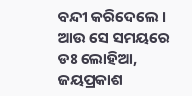ବନ୍ଦୀ କରିଦେଲେ । ଆଉ ସେ ସମୟରେ ଡଃ ଲୋହିଆ, ଜୟପ୍ରକାଶ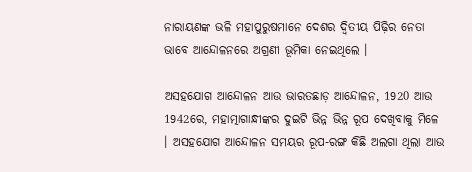ନାରାୟଣଙ୍କ ଭଳି ମହାପୁରୁଷମାନେ ଦେଶର ଦ୍ୱିତୀୟ ପିଢ଼ିର ନେତା ଭାବେ ଆନ୍ଦୋଳନରେ ଅଗ୍ରଣୀ ଭୂମିକା ନେଇଥିଲେ ।

ଅସହଯୋଗ ଆନ୍ଦୋଳନ ଆଉ ଭାରତଛାଡ଼ ଆନ୍ଦୋଳନ, 1920 ଆଉ 1942ରେ, ମହାତ୍ମାଗାନ୍ଧୀଙ୍କର ଦୁଇଟି ଭିନ୍ନ ଭିନ୍ନ ରୂପ ଦେଖିବାକୁ ମିଳେ । ଅସହଯୋଗ ଆନ୍ଦୋଳନ ସମୟର ରୂପ-ରଙ୍ଗ କିଛି ଅଲଗା ଥିଲା ଆଉ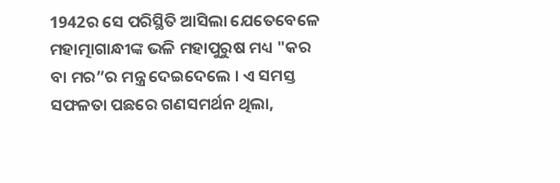1942ର ସେ ପରିସ୍ଥିତି ଆସିଲା ଯେତେବେଳେ ମହାତ୍ମାଗାନ୍ଧୀଙ୍କ ଭଳି ମହାପୁରୁଷ ମଧ୍ୟ "କର ବା ମର”ର ମନ୍ତ୍ର ଦେଇଦେଲେ । ଏ ସମସ୍ତ ସଫଳତା ପଛରେ ଗଣସମର୍ଥନ ଥିଲା,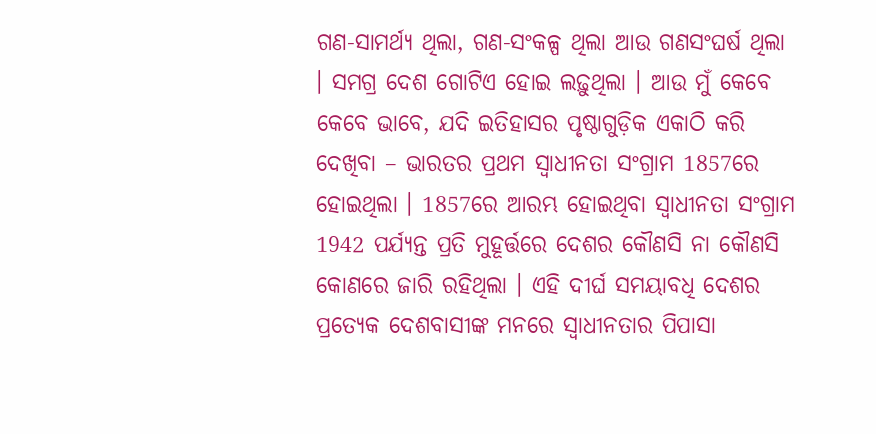ଗଣ-ସାମର୍ଥ୍ୟ ଥିଲା, ଗଣ-ସଂକଳ୍ପ ଥିଲା ଆଉ ଗଣସଂଘର୍ଷ ଥିଲା । ସମଗ୍ର ଦେଶ ଗୋଟିଏ ହୋଇ ଲଢ଼ୁଥିଲା । ଆଉ ମୁଁ କେବେ କେବେ ଭାବେ, ଯଦି ଇତିହାସର ପୃଷ୍ଠାଗୁଡ଼ିକ ଏକାଠି କରି ଦେଖିବା – ଭାରତର ପ୍ରଥମ ସ୍ୱାଧୀନତା ସଂଗ୍ରାମ 1857ରେ ହୋଇଥିଲା । 1857ରେ ଆରମ୍ଭ ହୋଇଥିବା ସ୍ୱାଧୀନତା ସଂଗ୍ରାମ 1942 ପର୍ଯ୍ୟନ୍ତ ପ୍ରତି ମୁହୂର୍ତ୍ତରେ ଦେଶର କୌଣସି ନା କୌଣସି କୋଣରେ ଜାରି ରହିଥିଲା । ଏହି ଦୀର୍ଘ ସମୟାବଧି ଦେଶର ପ୍ରତ୍ୟେକ ଦେଶବାସୀଙ୍କ ମନରେ ସ୍ୱାଧୀନତାର ପିପାସା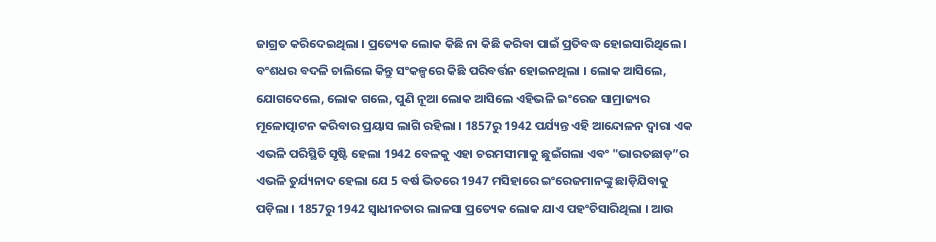ଜାଗ୍ରତ କରିଦେଇଥିଲା । ପ୍ରତ୍ୟେକ ଲୋକ କିଛି ନା କିଛି କରିବା ପାଇଁ ପ୍ରତିବଦ୍ଧ ହୋଇସାରିଥିଲେ । ବଂଶଧର ବଦଳି ଚାଲିଲେ କିନ୍ତୁ ସଂକଳ୍ପରେ କିଛି ପରିବର୍ତ୍ତନ ହୋଇନଥିଲା । ଲୋକ ଆସିଲେ, ଯୋଗଦେଲେ, ଲୋକ ଗଲେ, ପୁଣି ନୂଆ ଲୋକ ଆସିଲେ ଏହିଭଳି ଇଂରେଜ ସାମ୍ରାଜ୍ୟର ମୂଳୋତ୍ପାଟନ କରିବାର ପ୍ରୟାସ ଲାଗି ରହିଲା । 1857ରୁ 1942 ପର୍ଯ୍ୟନ୍ତ ଏହି ଆନ୍ଦୋଳନ ଦ୍ୱାରା ଏକ ଏଭଳି ପରିସ୍ଥିତି ସୃଷ୍ଟି ହେଲା 1942 ବେଳକୁ ଏହା ଚରମସୀମାକୁ ଛୁଇଁଗଲା ଏବଂ "ଭାରତଛାଡ଼”ର ଏଭଳି ତୁର୍ଯ୍ୟନାଦ ହେଲା ଯେ 5 ବର୍ଷ ଭିତରେ 1947 ମସିହାରେ ଇଂରେଜମାନଙ୍କୁ ଛାଡ଼ିଯିବାକୁ ପଡ଼ିଲା । 1857ରୁ 1942 ସ୍ୱାଧୀନତାର ଲାଳସା ପ୍ରତ୍ୟେକ ଲୋକ ଯାଏ ପହଂଚିସାରିଥିଲା । ଆଉ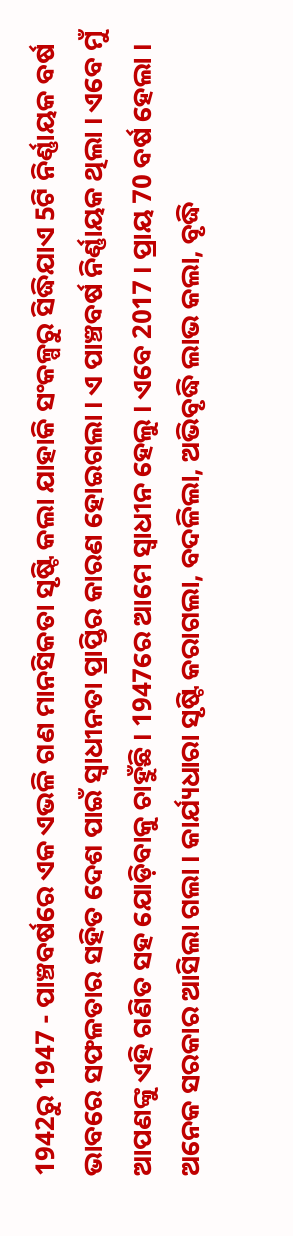1942ରୁ 1947 - ପାଞ୍ଚବର୍ଷରେ ଏକ ଏଭଳି ଗଣ ମାନସିକତା ସୃଷ୍ଟି କଲା ଯାହାକି ସଂକଳ୍ପରୁ ସିଦ୍ଧିଯାଏ 5ଟି ନିର୍ଣ୍ଣାୟକ ବର୍ଷ ଭାବରେ ସଫଳତାର ସହିତ ଦେଶ ପାଇଁ ସ୍ୱାଧୀନତା ପ୍ରାପ୍ତିର କାରଣ ହୋଇଗଲା । ଏ ପାଞ୍ଚବର୍ଷ ନିର୍ଣ୍ଣାୟକ ଥିଲା । ଏବେ ମୁଁ ଆପଣଙ୍କୁ ଏହି ଗଣିତ ସହ ଯୋଡ଼ିବାକୁ ଚାହୁଁଛି । 1947ରେ ଆମେ ସ୍ୱାଧୀନ ହେଲୁ । ଏବେ 2017 । ପ୍ରାୟ 70 ବର୍ଷ ହେଲା । ଅନେକ ସରକାର ଆସିଲା ଗଲା । କାର୍ଯ୍ୟଧାରା ସୃଷ୍ଟି କରାଗଲା, ବଦଳିଲା, ଅଭିବୃଦ୍ଧି ଲାଭ କଲା, ବୃଦ୍ଧି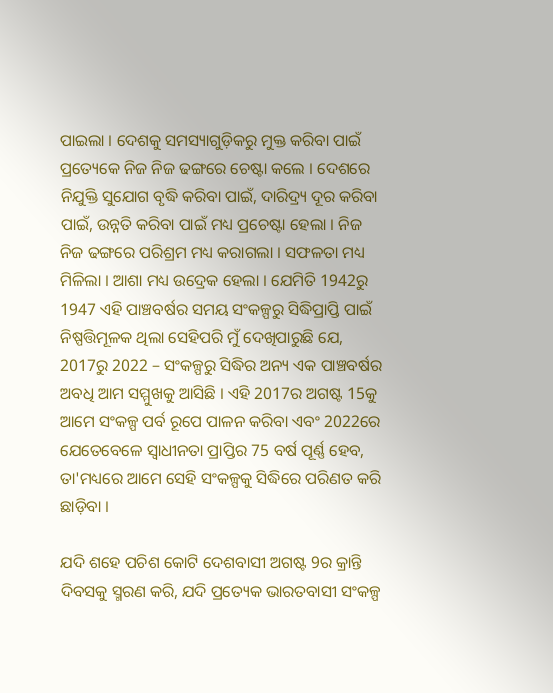ପାଇଲା । ଦେଶକୁ ସମସ୍ୟାଗୁଡ଼ିକରୁ ମୁକ୍ତ କରିବା ପାଇଁ ପ୍ରତ୍ୟେକେ ନିଜ ନିଜ ଢଙ୍ଗରେ ଚେଷ୍ଟା କଲେ । ଦେଶରେ ନିଯୁକ୍ତି ସୁଯୋଗ ବୃଦ୍ଧି କରିବା ପାଇଁ, ଦାରିଦ୍ର୍ୟ ଦୂର କରିବା ପାଇଁ, ଉନ୍ନତି କରିବା ପାଇଁ ମଧ୍ୟ ପ୍ରଚେଷ୍ଟା ହେଲା । ନିଜ ନିଜ ଢଙ୍ଗରେ ପରିଶ୍ରମ ମଧ୍ୟ କରାଗଲା । ସଫଳତା ମଧ୍ୟ ମିଳିଲା । ଆଶା ମଧ୍ୟ ଉଦ୍ରେକ ହେଲା । ଯେମିତି 1942ରୁ 1947 ଏହି ପାଞ୍ଚବର୍ଷର ସମୟ ସଂକଳ୍ପରୁ ସିଦ୍ଧିପ୍ରାପ୍ତି ପାଇଁ ନିଷ୍ପତ୍ତିମୂଳକ ଥିଲା ସେହିପରି ମୁଁ ଦେଖିପାରୁଛି ଯେ, 2017ରୁ 2022 – ସଂକଳ୍ପରୁ ସିଦ୍ଧିର ଅନ୍ୟ ଏକ ପାଞ୍ଚବର୍ଷର ଅବଧି ଆମ ସମ୍ମୁଖକୁ ଆସିଛି । ଏହି 2017ର ଅଗଷ୍ଟ 15କୁ ଆମେ ସଂକଳ୍ପ ପର୍ବ ରୂପେ ପାଳନ କରିବା ଏବଂ 2022ରେ ଯେତେବେଳେ ସ୍ୱାଧୀନତା ପ୍ରାପ୍ତିର 75 ବର୍ଷ ପୂର୍ଣ୍ଣ ହେବ, ତା'ମଧ୍ୟରେ ଆମେ ସେହି ସଂକଳ୍ପକୁ ସିଦ୍ଧିରେ ପରିଣତ କରି ଛାଡ଼ିବା ।

ଯଦି ଶହେ ପଚିଶ କୋଟି ଦେଶବାସୀ ଅଗଷ୍ଟ 9ର କ୍ରାନ୍ତି ଦିବସକୁ ସ୍ମରଣ କରି, ଯଦି ପ୍ରତ୍ୟେକ ଭାରତବାସୀ ସଂକଳ୍ପ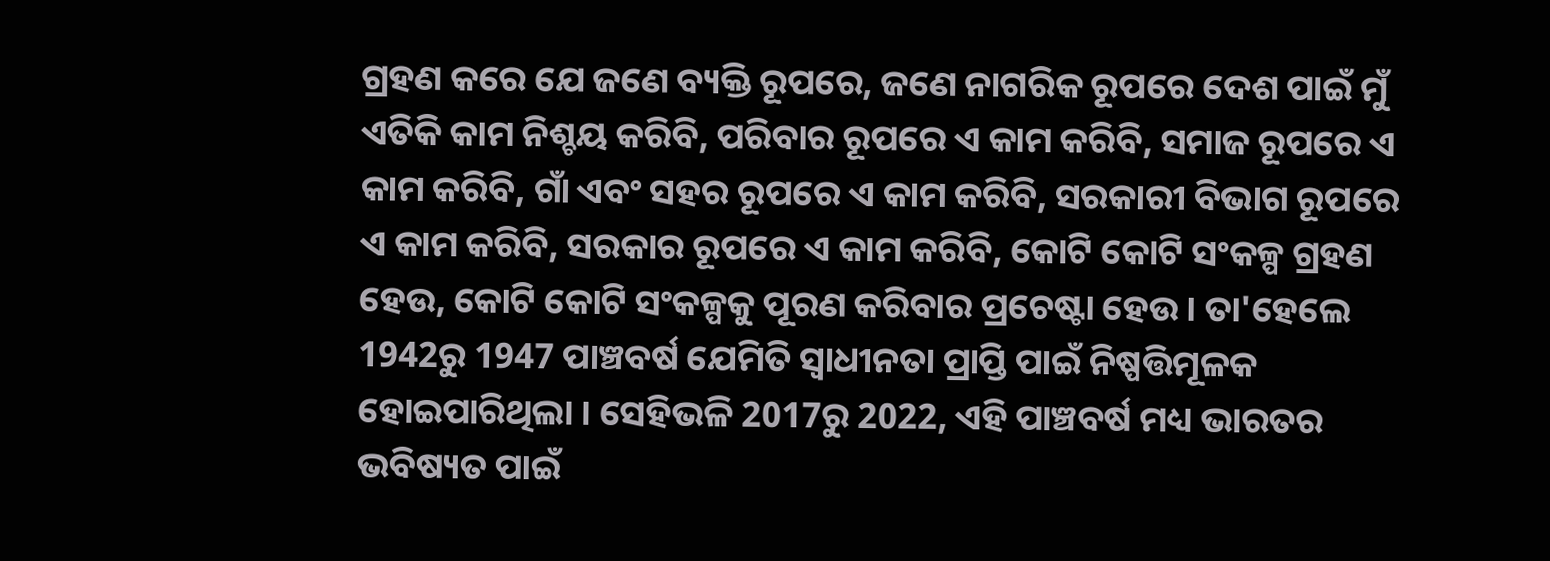ଗ୍ରହଣ କରେ ଯେ ଜଣେ ବ୍ୟକ୍ତି ରୂପରେ, ଜଣେ ନାଗରିକ ରୂପରେ ଦେଶ ପାଇଁ ମୁଁ ଏତିକି କାମ ନିଶ୍ଚୟ କରିବି, ପରିବାର ରୂପରେ ଏ କାମ କରିବି, ସମାଜ ରୂପରେ ଏ କାମ କରିବି, ଗାଁ ଏବଂ ସହର ରୂପରେ ଏ କାମ କରିବି, ସରକାରୀ ବିଭାଗ ରୂପରେ ଏ କାମ କରିବି, ସରକାର ରୂପରେ ଏ କାମ କରିବି, କୋଟି କୋଟି ସଂକଳ୍ପ ଗ୍ରହଣ ହେଉ, କୋଟି କୋଟି ସଂକଳ୍ପକୁ ପୂରଣ କରିବାର ପ୍ରଚେଷ୍ଟା ହେଉ । ତା'ହେଲେ 1942ରୁ 1947 ପାଞ୍ଚବର୍ଷ ଯେମିତି ସ୍ୱାଧୀନତା ପ୍ରାପ୍ତି ପାଇଁ ନିଷ୍ପତ୍ତିମୂଳକ ହୋଇପାରିଥିଲା । ସେହିଭଳି 2017ରୁ 2022, ଏହି ପାଞ୍ଚବର୍ଷ ମଧ୍ୟ ଭାରତର ଭବିଷ୍ୟତ ପାଇଁ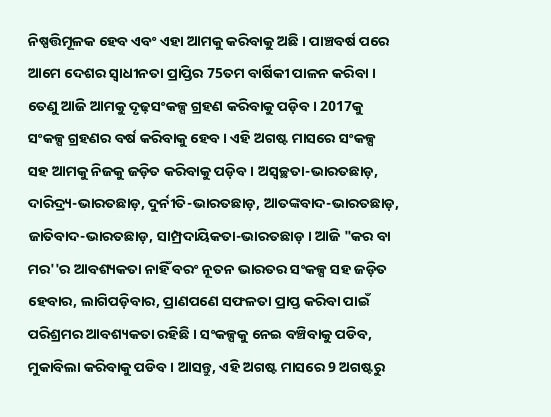ନିଷ୍ପତ୍ତିମୂଳକ ହେବ ଏବଂ ଏହା ଆମକୁ କରିବାକୁ ଅଛି । ପାଞ୍ଚବର୍ଷ ପରେ ଆମେ ଦେଶର ସ୍ୱାଧୀନତା ପ୍ରାପ୍ତିର 75ତମ ବାର୍ଷିକୀ ପାଳନ କରିବା । ତେଣୁ ଆଜି ଆମକୁ ଦୃଢ଼ସଂକଳ୍ପ ଗ୍ରହଣ କରିବାକୁ ପଡ଼ିବ । 2017କୁ ସଂକଳ୍ପ ଗ୍ରହଣର ବର୍ଷ କରିବାକୁ ହେବ । ଏହି ଅଗଷ୍ଟ ମାସରେ ସଂକଳ୍ପ ସହ ଆମକୁ ନିଜକୁ ଜଡ଼ିତ କରିବାକୁ ପଡ଼ିବ । ଅସ୍ୱଚ୍ଛତା-ଭାରତଛାଡ଼, ଦାରିଦ୍ର୍ୟ-ଭାରତଛାଡ଼, ଦୁର୍ନୀତି-ଭାରତଛାଡ଼, ଆତଙ୍କବାଦ-ଭାରତଛାଡ଼, ଜାତିବାଦ-ଭାରତଛାଡ଼, ସାମ୍ପ୍ରଦାୟିକତା-ଭାରତଛାଡ଼ । ଆଜି "କର ବା ମର''ର ଆବଶ୍ୟକତା ନାହିଁ ବରଂ ନୂତନ ଭାରତର ସଂକଳ୍ପ ସହ ଜଡ଼ିତ ହେବାର, ଲାଗିପଡ଼ିବାର, ପ୍ରାଣପଣେ ସଫଳତା ପ୍ରାପ୍ତ କରିବା ପାଇଁ ପରିଶ୍ରମର ଆବଶ୍ୟକତା ରହିଛି । ସଂକଳ୍ପକୁ ନେଇ ବଞ୍ଚିବାକୁ ପଡିବ, ମୁକାବିଲା କରିବାକୁ ପଡିବ । ଆସନ୍ତୁ, ଏହି ଅଗଷ୍ଟ ମାସରେ 9 ଅଗଷ୍ଟରୁ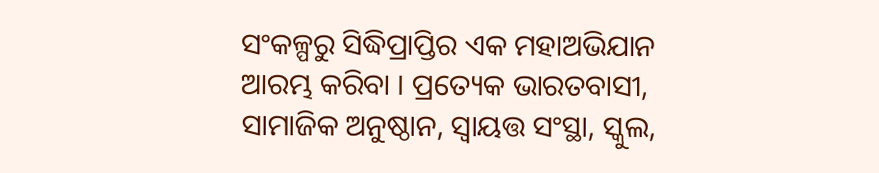ସଂକଳ୍ପରୁ ସିଦ୍ଧିପ୍ରାପ୍ତିର ଏକ ମହାଅଭିଯାନ ଆରମ୍ଭ କରିବା । ପ୍ରତ୍ୟେକ ଭାରତବାସୀ, ସାମାଜିକ ଅନୁଷ୍ଠାନ, ସ୍ୱାୟତ୍ତ ସଂସ୍ଥା, ସ୍କୁଲ,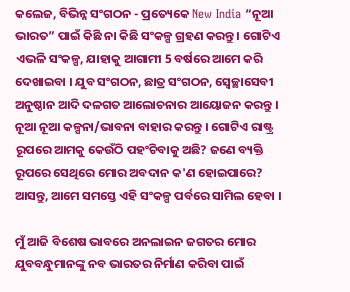କଲେଜ, ବିଭିନ୍ନ ସଂଗଠନ - ପ୍ରତ୍ୟେକେ New India “ନୂଆ ଭାରତ” ପାଇଁ କିଛି ନା କିଛି ସଂକଳ୍ପ ଗ୍ରହଣ କରନ୍ତୁ । ଗୋଟିଏ ଏଭଳି ସଂକଳ୍ପ, ଯାହାକୁ ଆଗାମୀ 5 ବର୍ଷରେ ଆମେ କରି ଦେଖାଇବା । ଯୁବ ସଂଗଠନ, ଛାତ୍ର ସଂଗଠନ, ସ୍ୱେଚ୍ଛାସେବୀ ଅନୁଷ୍ଠାନ ଆଦି ଦଳଗତ ଆଲୋଚନାର ଆୟୋଜନ କରନ୍ତୁ । ନୂଆ ନୂଆ କଳ୍ପନା/ଭାବନା ବାହାର କରନ୍ତୁ । ଗୋଟିଏ ରାଷ୍ଟ୍ର ରୂପରେ ଆମକୁ କେଉଁଠି ପହଂଚିବାକୁ ଅଛି? ଜଣେ ବ୍ୟକ୍ତି ରୂପରେ ସେଥିରେ ମୋର ଅବଦାନ କ'ଣ ହୋଇପାରେ? ଆସନ୍ତୁ, ଆମେ ସମସ୍ତେ ଏହି ସଂକଳ୍ପ ପର୍ବରେ ସାମିଲ ହେବା ।

ମୁଁ ଆଜି ବିଶେଷ ଭାବରେ ଅନଲାଇନ ଜଗତର ମୋର ଯୁବବନ୍ଧୁମାନଙ୍କୁ ନବ ଭାରତର ନିର୍ମାଣ କରିବା ପାଇଁ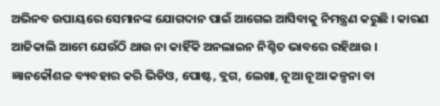ଅଭିନବ ଉପାୟରେ ସେମାନଙ୍କ ଯୋଗଦାନ ପାଇଁ ଆଗେଇ ଆସିବାକୁ ନିମନ୍ତ୍ରଣ କରୁଛି । କାରଣ ଆଜିକାଲି ଆମେ ଯେଉଁଠି ଥାଉ ନା କାହିଁକି ଅନଲାଇନ ନିଶ୍ଚିତ ଭାବରେ ରହିଥାଉ । ଜ୍ଞାନକୌଶଳ ବ୍ୟବହାର କରି ଭିଡିଓ, ପୋଷ୍ଟ, ବ୍ଲଗ, ଲେଖା, ନୂଆ ନୂଆ କଳ୍ପନା ବା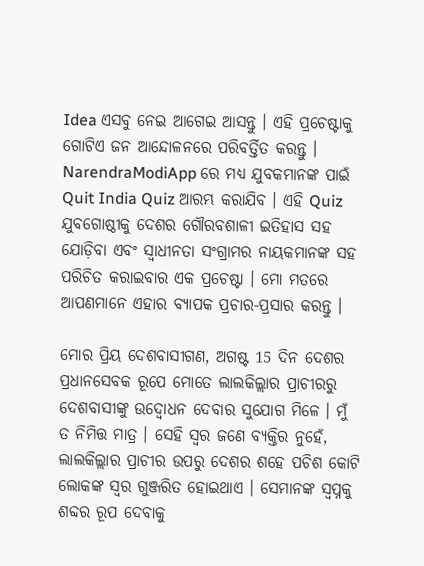Idea ଏସବୁ ନେଇ ଆଗେଇ ଆସନ୍ତୁ । ଏହି ପ୍ରଚେଷ୍ଟାକୁ ଗୋଟିଏ ଜନ ଆନ୍ଦୋଳନରେ ପରିବର୍ତ୍ତିତ କରନ୍ତୁ । NarendraModiApp ରେ ମଧ୍ୟ ଯୁବକମାନଙ୍କ ପାଇଁ Quit India Quiz ଆରମ୍ଭ କରାଯିବ । ଏହି Quiz ଯୁବଗୋଷ୍ଠୀକୁ ଦେଶର ଗୌରବଶାଳୀ ଇତିହାସ ସହ ଯୋଡ଼ିବା ଏବଂ ସ୍ୱାଧୀନତା ସଂଗ୍ରାମର ନାୟକମାନଙ୍କ ସହ ପରିଚିତ କରାଇବାର ଏକ ପ୍ରଚେଷ୍ଟା । ମୋ ମତରେ ଆପଣମାନେ ଏହାର ବ୍ୟାପକ ପ୍ରଚାର-ପ୍ରସାର କରନ୍ତୁ ।

ମୋର ପ୍ରିୟ ଦେଶବାସୀଗଣ, ଅଗଷ୍ଟ 15 ଦିନ ଦେଶର ପ୍ରଧାନସେବକ ରୂପେ ମୋତେ ଲାଲକିଲ୍ଲାର ପ୍ରାଚୀରରୁ ଦେଶବାସୀଙ୍କୁ ଉଦ୍ବୋଧନ ଦେବାର ସୁଯୋଗ ମିଳେ । ମୁଁ ତ ନିମିତ୍ତ ମାତ୍ର । ସେହି ସ୍ୱର ଜଣେ ବ୍ୟକ୍ତିର ନୁହେଁ, ଲାଲକିଲ୍ଲାର ପ୍ରାଚୀର ଉପରୁ ଦେଶର ଶହେ ପଚିଶ କୋଟି ଲୋକଙ୍କ ସ୍ୱର ଗୁଞ୍ଜରିତ ହୋଇଥାଏ । ସେମାନଙ୍କ ସ୍ୱପ୍ନକୁ ଶବ୍ଦର ରୂପ ଦେବାକୁ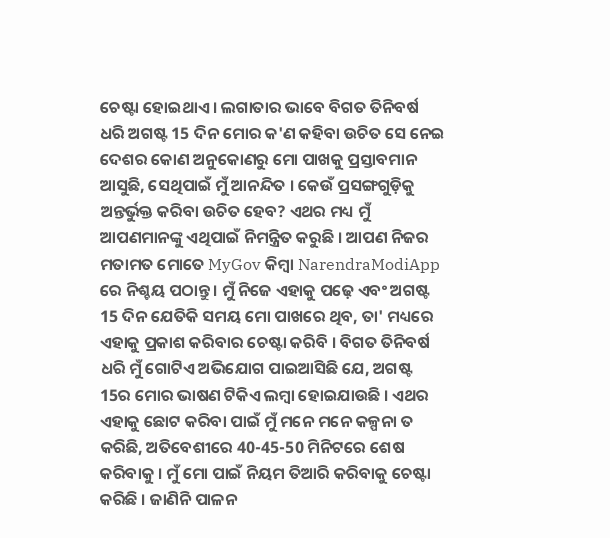ଚେଷ୍ଟା ହୋଇଥାଏ । ଲଗାତାର ଭାବେ ବିଗତ ତିନିବର୍ଷ ଧରି ଅଗଷ୍ଟ 15 ଦିନ ମୋର କ'ଣ କହିବା ଉଚିତ ସେ ନେଇ ଦେଶର କୋଣ ଅନୁକୋଣରୁ ମୋ ପାଖକୁ ପ୍ରସ୍ତାବମାନ ଆସୁଛି, ସେଥିପାଇଁ ମୁଁ ଆନନ୍ଦିତ । କେଉଁ ପ୍ରସଙ୍ଗଗୁଡ଼ିକୁ ଅନ୍ତର୍ଭୁକ୍ତ କରିବା ଉଚିତ ହେବ? ଏଥର ମଧ୍ୟ ମୁଁ ଆପଣମାନଙ୍କୁ ଏଥିପାଇଁ ନିମନ୍ତ୍ରିତ କରୁଛି । ଆପଣ ନିଜର ମତାମତ ମୋତେ MyGov କିମ୍ବା NarendraModiApp ରେ ନିଶ୍ଚୟ ପଠାନ୍ତୁ । ମୁଁ ନିଜେ ଏହାକୁ ପଢ଼େ ଏବଂ ଅଗଷ୍ଟ 15 ଦିନ ଯେତିକି ସମୟ ମୋ ପାଖରେ ଥିବ, ତା' ମଧ୍ୟରେ ଏହାକୁ ପ୍ରକାଶ କରିବାର ଚେଷ୍ଟା କରିବି । ବିଗତ ତିନିବର୍ଷ ଧରି ମୁଁ ଗୋଟିଏ ଅଭିଯୋଗ ପାଇଆସିଛି ଯେ, ଅଗଷ୍ଟ 15ର ମୋର ଭାଷଣ ଟିକିଏ ଲମ୍ବା ହୋଇଯାଉଛି । ଏଥର ଏହାକୁ ଛୋଟ କରିବା ପାଇଁ ମୁଁ ମନେ ମନେ କଳ୍ପନା ତ କରିଛି, ଅତିବେଶୀରେ 40-45-50 ମିନିଟରେ ଶେଷ କରିବାକୁ । ମୁଁ ମୋ ପାଇଁ ନିୟମ ତିଆରି କରିବାକୁ ଚେଷ୍ଟା କରିଛି । ଜାଣିନି ପାଳନ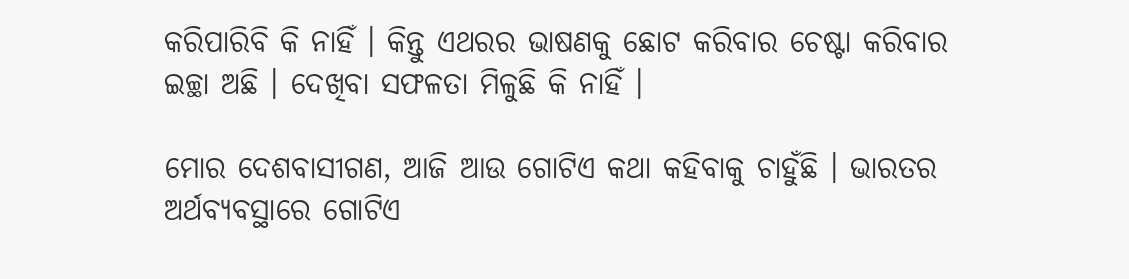କରିପାରିବି କି ନାହିଁ । କିନ୍ତୁ ଏଥରର ଭାଷଣକୁ ଛୋଟ କରିବାର ଚେଷ୍ଟା କରିବାର ଇଚ୍ଛା ଅଛି । ଦେଖିବା ସଫଳତା ମିଳୁଛି କି ନାହିଁ ।

ମୋର ଦେଶବାସୀଗଣ, ଆଜି ଆଉ ଗୋଟିଏ କଥା କହିବାକୁ ଚାହୁଁଛି । ଭାରତର ଅର୍ଥବ୍ୟବସ୍ଥାରେ ଗୋଟିଏ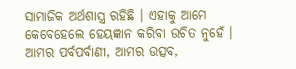ସାମାଜିକ ଅର୍ଥଶାସ୍ତ୍ର ରହିଛି । ଏହାକୁ ଆମେ କେବେହେଲେ ହେୟଜ୍ଞାନ କରିବା ଉଚିତ ନୁହେଁ । ଆମର ପର୍ବପର୍ବାଣୀ, ଆମର ଉତ୍ସବ,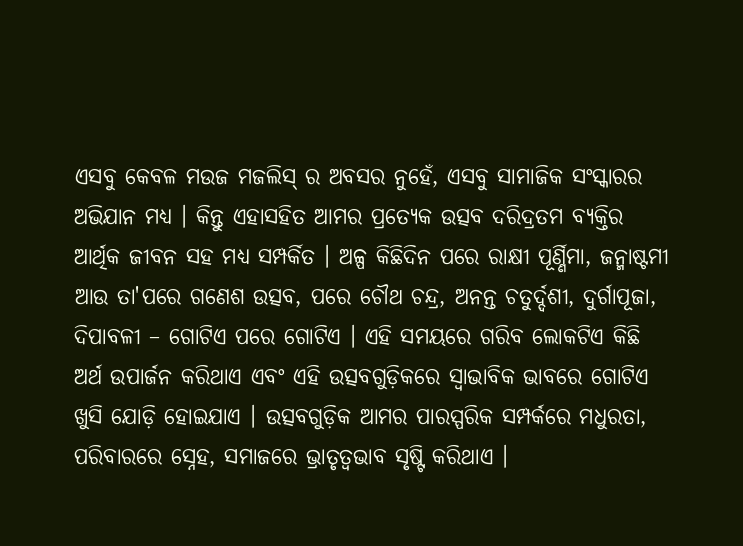ଏସବୁ କେବଳ ମଉଜ ମଜଲିସ୍ ର ଅବସର ନୁହେଁ, ଏସବୁ ସାମାଜିକ ସଂସ୍କାରର ଅଭିଯାନ ମଧ୍ୟ । କିନ୍ତୁ ଏହାସହିତ ଆମର ପ୍ରତ୍ୟେକ ଉତ୍ସବ ଦରିଦ୍ରତମ ବ୍ୟକ୍ତିର ଆର୍ଥିକ ଜୀବନ ସହ ମଧ୍ୟ ସମ୍ପର୍କିତ । ଅଳ୍ପ କିଛିଦିନ ପରେ ରାକ୍ଷୀ ପୂର୍ଣ୍ଣିମା, ଜନ୍ମାଷ୍ଟମୀ ଆଉ ତା'ପରେ ଗଣେଶ ଉତ୍ସବ, ପରେ ଚୌଥ ଚନ୍ଦ୍ର, ଅନନ୍ତ ଚତୁର୍ଦ୍ଦଶୀ, ଦୁର୍ଗାପୂଜା, ଦିପାବଳୀ – ଗୋଟିଏ ପରେ ଗୋଟିଏ । ଏହି ସମୟରେ ଗରିବ ଲୋକଟିଏ କିଛି ଅର୍ଥ ଉପାର୍ଜନ କରିଥାଏ ଏବଂ ଏହି ଉତ୍ସବଗୁଡ଼ିକରେ ସ୍ୱାଭାବିକ ଭାବରେ ଗୋଟିଏ ଖୁସି ଯୋଡ଼ି ହୋଇଯାଏ । ଉତ୍ସବଗୁଡ଼ିକ ଆମର ପାରସ୍ପରିକ ସମ୍ପର୍କରେ ମଧୁରତା, ପରିବାରରେ ସ୍ନେହ, ସମାଜରେ ଭ୍ରାତୃତ୍ଵଭାବ ସୃଷ୍ଟି କରିଥାଏ ।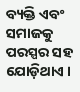ବ୍ୟକ୍ତି ଏବଂ ସମାଜକୁ ପରସ୍ପର ସହ ଯୋଡ଼ିଥାଏ ।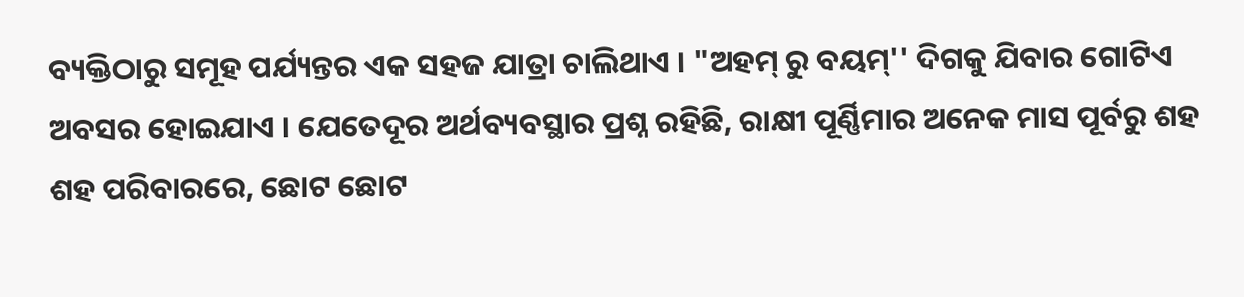ବ୍ୟକ୍ତିଠାରୁ ସମୂହ ପର୍ଯ୍ୟନ୍ତର ଏକ ସହଜ ଯାତ୍ରା ଚାଲିଥାଏ । "ଅହମ୍ ରୁ ବୟମ୍'' ଦିଗକୁ ଯିବାର ଗୋଟିଏ ଅବସର ହୋଇଯାଏ । ଯେତେଦୂର ଅର୍ଥବ୍ୟବସ୍ଥାର ପ୍ରଶ୍ନ ରହିଛି, ରାକ୍ଷୀ ପୂର୍ଣ୍ଣିମାର ଅନେକ ମାସ ପୂର୍ବରୁ ଶହ ଶହ ପରିବାରରେ, ଛୋଟ ଛୋଟ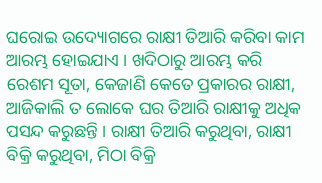ଘରୋଇ ଉଦ୍ୟୋଗରେ ରାକ୍ଷୀ ତିଆରି କରିବା କାମ ଆରମ୍ଭ ହୋଇଯାଏ । ଖଦିଠାରୁ ଆରମ୍ଭ କରି ରେଶମ ସୂତା, କେଜାଣି କେତେ ପ୍ରକାରର ରାକ୍ଷୀ, ଆଜିକାଲି ତ ଲୋକେ ଘର ତିଆରି ରାକ୍ଷୀକୁ ଅଧିକ ପସନ୍ଦ କରୁଛନ୍ତି । ରାକ୍ଷୀ ତିଆରି କରୁଥିବା, ରାକ୍ଷୀ ବିକ୍ରି କରୁଥିବା, ମିଠା ବିକ୍ରି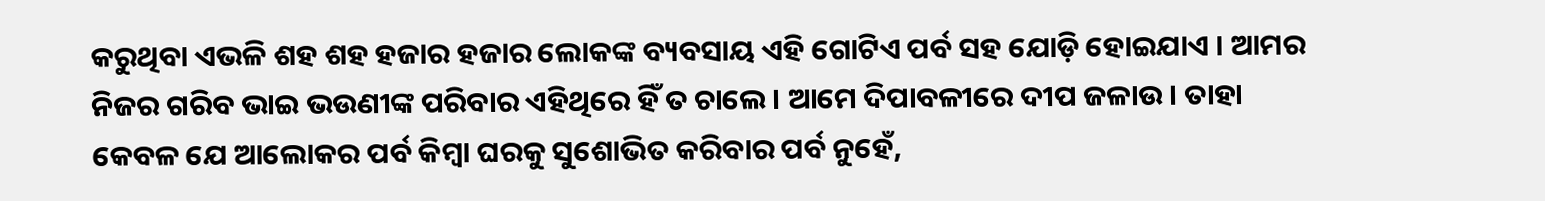କରୁଥିବା ଏଭଳି ଶହ ଶହ ହଜାର ହଜାର ଲୋକଙ୍କ ବ୍ୟବସାୟ ଏହି ଗୋଟିଏ ପର୍ବ ସହ ଯୋଡ଼ି ହୋଇଯାଏ । ଆମର ନିଜର ଗରିବ ଭାଇ ଭଉଣୀଙ୍କ ପରିବାର ଏହିଥିରେ ହିଁ ତ ଚାଲେ । ଆମେ ଦିପାବଳୀରେ ଦୀପ ଜଳାଉ । ତାହା କେବଳ ଯେ ଆଲୋକର ପର୍ବ କିମ୍ବା ଘରକୁ ସୁଶୋଭିତ କରିବାର ପର୍ବ ନୁହେଁ,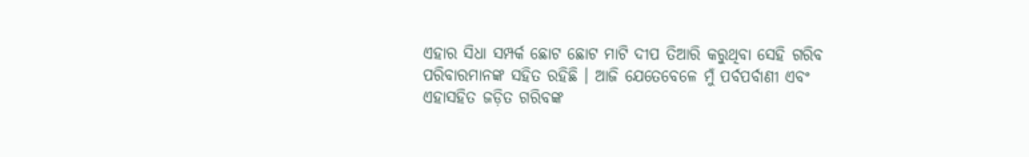ଏହାର ସିଧା ସମ୍ପର୍କ ଛୋଟ ଛୋଟ ମାଟି ଦୀପ ତିଆରି କରୁଥିବା ସେହି ଗରିବ ପରିବାରମାନଙ୍କ ସହିତ ରହିଛି । ଆଜି ଯେତେବେଳେ ମୁଁ ପର୍ବପର୍ବାଣୀ ଏବଂ ଏହାସହିତ ଜଡ଼ିତ ଗରିବଙ୍କ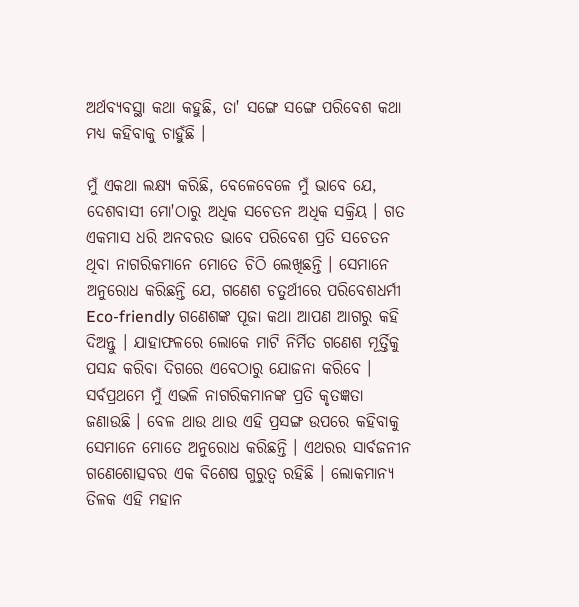ଅର୍ଥବ୍ୟବସ୍ଥା କଥା କହୁଛି, ତା' ସଙ୍ଗେ ସଙ୍ଗେ ପରିବେଶ କଥା ମଧ୍ୟ କହିବାକୁ ଚାହୁଁଛି ।

ମୁଁ ଏକଥା ଲକ୍ଷ୍ୟ କରିଛି, ବେଳେବେଳେ ମୁଁ ଭାବେ ଯେ, ଦେଶବାସୀ ମୋ'ଠାରୁ ଅଧିକ ସଚେତନ ଅଧିକ ସକ୍ରିୟ । ଗତ ଏକମାସ ଧରି ଅନବରତ ଭାବେ ପରିବେଶ ପ୍ରତି ସଚେତନ ଥିବା ନାଗରିକମାନେ ମୋତେ ଚିଠି ଲେଖିଛନ୍ତି । ସେମାନେ ଅନୁରୋଧ କରିଛନ୍ତି ଯେ, ଗଣେଶ ଚତୁର୍ଥୀରେ ପରିବେଶଧର୍ମୀ Eco-friendly ଗଣେଶଙ୍କ ପୂଜା କଥା ଆପଣ ଆଗରୁ କହି ଦିଅନ୍ତୁ । ଯାହାଫଳରେ ଲୋକେ ମାଟି ନିର୍ମିତ ଗଣେଶ ମୂର୍ତ୍ତିକୁ ପସନ୍ଦ କରିବା ଦିଗରେ ଏବେଠାରୁ ଯୋଜନା କରିବେ । ସର୍ବପ୍ରଥମେ ମୁଁ ଏଭଳି ନାଗରିକମାନଙ୍କ ପ୍ରତି କୃତଜ୍ଞତା ଜଣାଉଛି । ବେଳ ଥାଉ ଥାଉ ଏହି ପ୍ରସଙ୍ଗ ଉପରେ କହିବାକୁ ସେମାନେ ମୋତେ ଅନୁରୋଧ କରିଛନ୍ତି । ଏଥରର ସାର୍ବଜନୀନ ଗଣେଶୋତ୍ସବର ଏକ ବିଶେଷ ଗୁରୁତ୍ୱ ରହିଛି । ଲୋକମାନ୍ୟ ତିଳକ ଏହି ମହାନ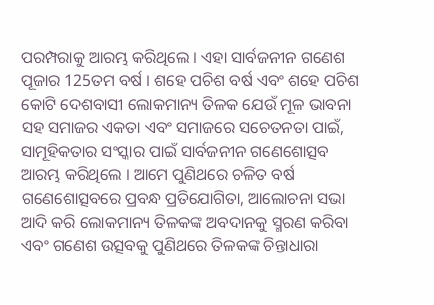ପରମ୍ପରାକୁ ଆରମ୍ଭ କରିଥିଲେ । ଏହା ସାର୍ବଜନୀନ ଗଣେଶ ପୂଜାର 125ତମ ବର୍ଷ । ଶହେ ପଚିଶ ବର୍ଷ ଏବଂ ଶହେ ପଚିଶ କୋଟି ଦେଶବାସୀ ଲୋକମାନ୍ୟ ତିଳକ ଯେଉଁ ମୂଳ ଭାବନା ସହ ସମାଜର ଏକତା ଏବଂ ସମାଜରେ ସଚେତନତା ପାଇଁ, ସାମୂହିକତାର ସଂସ୍କାର ପାଇଁ ସାର୍ବଜନୀନ ଗଣେଶୋତ୍ସବ ଆରମ୍ଭ କରିଥିଲେ । ଆମେ ପୁଣିଥରେ ଚଳିତ ବର୍ଷ ଗଣେଶୋତ୍ସବରେ ପ୍ରବନ୍ଧ ପ୍ରତିଯୋଗିତା, ଆଲୋଚନା ସଭା ଆଦି କରି ଲୋକମାନ୍ୟ ତିଳକଙ୍କ ଅବଦାନକୁ ସ୍ମରଣ କରିବା ଏବଂ ଗଣେଶ ଉତ୍ସବକୁ ପୁଣିଥରେ ତିଳକଙ୍କ ଚିନ୍ତାଧାରା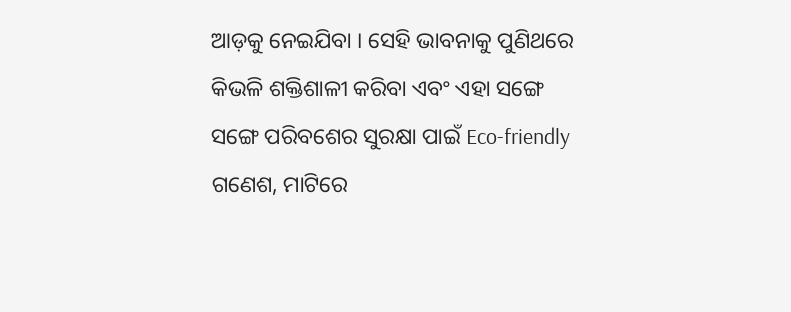ଆଡ଼କୁ ନେଇଯିବା । ସେହି ଭାବନାକୁ ପୁଣିଥରେ କିଭଳି ଶକ୍ତିଶାଳୀ କରିବା ଏବଂ ଏହା ସଙ୍ଗେ ସଙ୍ଗେ ପରିବଶେର ସୁରକ୍ଷା ପାଇଁ Eco-friendly ଗଣେଶ, ମାଟିରେ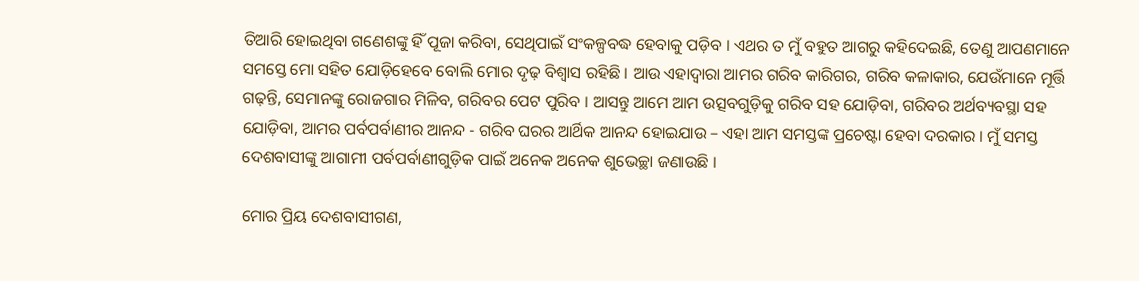ତିଆରି ହୋଇଥିବା ଗଣେଶଙ୍କୁ ହିଁ ପୂଜା କରିବା, ସେଥିପାଇଁ ସଂକଳ୍ପବଦ୍ଧ ହେବାକୁ ପଡ଼ିବ । ଏଥର ତ ମୁଁ ବହୁତ ଆଗରୁ କହିଦେଇଛି, ତେଣୁ ଆପଣମାନେ ସମସ୍ତେ ମୋ ସହିତ ଯୋଡ଼ିହେବେ ବୋଲି ମୋର ଦୃଢ଼ ବିଶ୍ୱାସ ରହିଛି । ଆଉ ଏହାଦ୍ୱାରା ଆମର ଗରିବ କାରିଗର, ଗରିବ କଳାକାର, ଯେଉଁମାନେ ମୂର୍ତ୍ତି ଗଢ଼ନ୍ତି, ସେମାନଙ୍କୁ ରୋଜଗାର ମିଳିବ, ଗରିବର ପେଟ ପୁରିବ । ଆସନ୍ତୁ ଆମେ ଆମ ଉତ୍ସବଗୁଡ଼ିକୁ ଗରିବ ସହ ଯୋଡ଼ିବା, ଗରିବର ଅର୍ଥବ୍ୟବସ୍ଥା ସହ ଯୋଡ଼ିବା, ଆମର ପର୍ବପର୍ବାଣୀର ଆନନ୍ଦ - ଗରିବ ଘରର ଆର୍ଥିକ ଆନନ୍ଦ ହୋଇଯାଉ – ଏହା ଆମ ସମସ୍ତଙ୍କ ପ୍ରଚେଷ୍ଟା ହେବା ଦରକାର । ମୁଁ ସମସ୍ତ ଦେଶବାସୀଙ୍କୁ ଆଗାମୀ ପର୍ବପର୍ବାଣୀଗୁଡ଼ିକ ପାଇଁ ଅନେକ ଅନେକ ଶୁଭେଚ୍ଛା ଜଣାଉଛି ।

ମୋର ପ୍ରିୟ ଦେଶବାସୀଗଣ,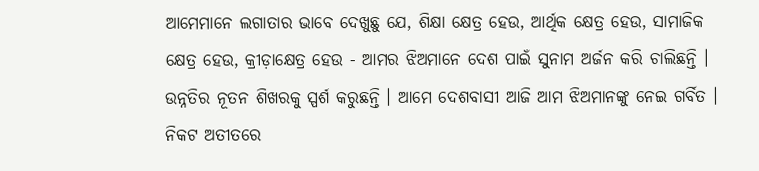ଆମେମାନେ ଲଗାତାର ଭାବେ ଦେଖୁଛୁ ଯେ, ଶିକ୍ଷା କ୍ଷେତ୍ର ହେଉ, ଆର୍ଥିକ କ୍ଷେତ୍ର ହେଉ, ସାମାଜିକ କ୍ଷେତ୍ର ହେଉ, କ୍ରୀଡ଼ାକ୍ଷେତ୍ର ହେଉ - ଆମର ଝିଅମାନେ ଦେଶ ପାଇଁ ସୁନାମ ଅର୍ଜନ କରି ଚାଲିଛନ୍ତି । ଉନ୍ନତିର ନୂତନ ଶିଖରକୁ ସ୍ପର୍ଶ କରୁଛନ୍ତି । ଆମେ ଦେଶବାସୀ ଆଜି ଆମ ଝିଅମାନଙ୍କୁ ନେଇ ଗର୍ବିତ । ନିକଟ ଅତୀତରେ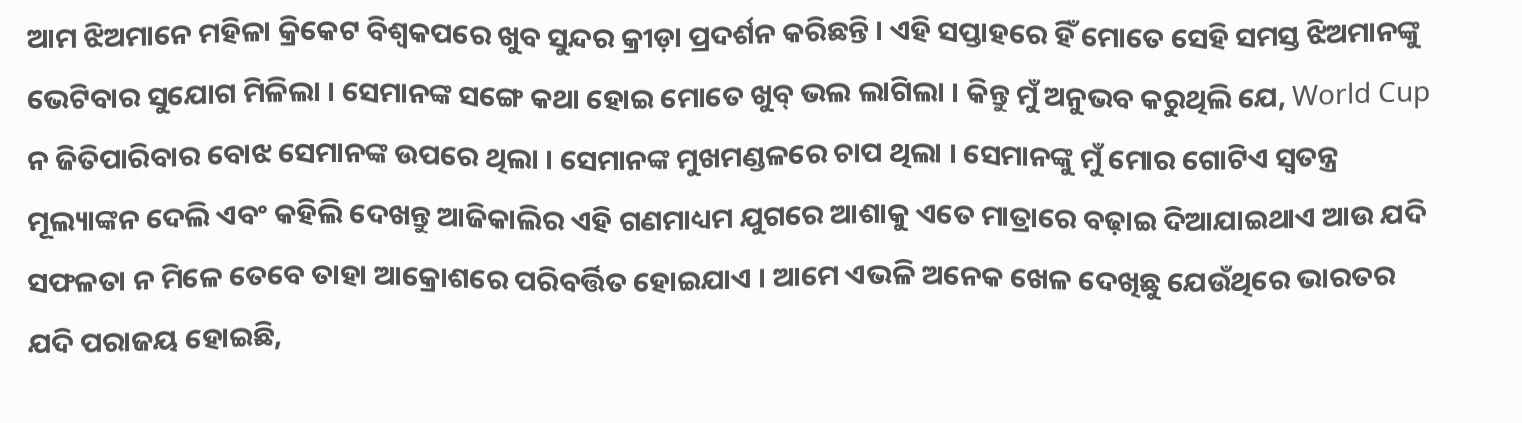ଆମ ଝିଅମାନେ ମହିଳା କ୍ରିକେଟ ବିଶ୍ୱକପରେ ଖୁବ ସୁନ୍ଦର କ୍ରୀଡ଼ା ପ୍ରଦର୍ଶନ କରିଛନ୍ତି । ଏହି ସପ୍ତାହରେ ହିଁ ମୋତେ ସେହି ସମସ୍ତ ଝିଅମାନଙ୍କୁ ଭେଟିବାର ସୁଯୋଗ ମିଳିଲା । ସେମାନଙ୍କ ସଙ୍ଗେ କଥା ହୋଇ ମୋତେ ଖୁବ୍ ଭଲ ଲାଗିଲା । କିନ୍ତୁ ମୁଁ ଅନୁଭବ କରୁଥିଲି ଯେ, World Cup ନ ଜିତିପାରିବାର ବୋଝ ସେମାନଙ୍କ ଉପରେ ଥିଲା । ସେମାନଙ୍କ ମୁଖମଣ୍ଡଳରେ ଚାପ ଥିଲା । ସେମାନଙ୍କୁ ମୁଁ ମୋର ଗୋଟିଏ ସ୍ୱତନ୍ତ୍ର ମୂଲ୍ୟାଙ୍କନ ଦେଲି ଏବଂ କହିଲି ଦେଖନ୍ତୁ ଆଜିକାଲିର ଏହି ଗଣମାଧ୍ୟମ ଯୁଗରେ ଆଶାକୁ ଏତେ ମାତ୍ରାରେ ବଢ଼ାଇ ଦିଆଯାଇଥାଏ ଆଉ ଯଦି ସଫଳତା ନ ମିଳେ ତେବେ ତାହା ଆକ୍ରୋଶରେ ପରିବର୍ତ୍ତିତ ହୋଇଯାଏ । ଆମେ ଏଭଳି ଅନେକ ଖେଳ ଦେଖିଛୁ ଯେଉଁଥିରେ ଭାରତର ଯଦି ପରାଜୟ ହୋଇଛି,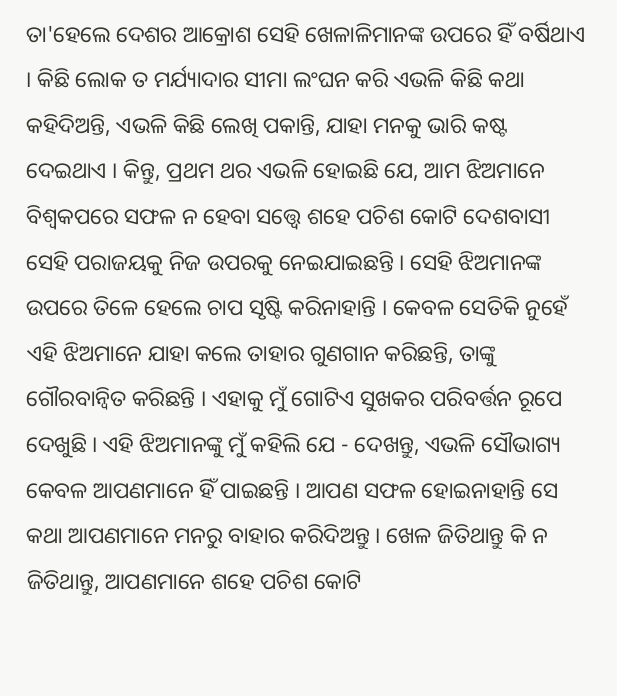ତା'ହେଲେ ଦେଶର ଆକ୍ରୋଶ ସେହି ଖେଳାଳିମାନଙ୍କ ଉପରେ ହିଁ ବର୍ଷିଥାଏ । କିଛି ଲୋକ ତ ମର୍ଯ୍ୟାଦାର ସୀମା ଲଂଘନ କରି ଏଭଳି କିଛି କଥା କହିଦିଅନ୍ତି, ଏଭଳି କିଛି ଲେଖି ପକାନ୍ତି, ଯାହା ମନକୁ ଭାରି କଷ୍ଟ ଦେଇଥାଏ । କିନ୍ତୁ, ପ୍ରଥମ ଥର ଏଭଳି ହୋଇଛି ଯେ, ଆମ ଝିଅମାନେ ବିଶ୍ୱକପରେ ସଫଳ ନ ହେବା ସତ୍ତ୍ୱେ ଶହେ ପଚିଶ କୋଟି ଦେଶବାସୀ ସେହି ପରାଜୟକୁ ନିଜ ଉପରକୁ ନେଇଯାଇଛନ୍ତି । ସେହି ଝିଅମାନଙ୍କ ଉପରେ ତିଳେ ହେଲେ ଚାପ ସୃଷ୍ଟି କରିନାହାନ୍ତି । କେବଳ ସେତିକି ନୁହେଁ ଏହି ଝିଅମାନେ ଯାହା କଲେ ତାହାର ଗୁଣଗାନ କରିଛନ୍ତି, ତାଙ୍କୁ ଗୌରବାନ୍ୱିତ କରିଛନ୍ତି । ଏହାକୁ ମୁଁ ଗୋଟିଏ ସୁଖକର ପରିବର୍ତ୍ତନ ରୂପେ ଦେଖୁଛି । ଏହି ଝିଅମାନଙ୍କୁ ମୁଁ କହିଲି ଯେ - ଦେଖନ୍ତୁ, ଏଭଳି ସୌଭାଗ୍ୟ କେବଳ ଆପଣମାନେ ହିଁ ପାଇଛନ୍ତି । ଆପଣ ସଫଳ ହୋଇନାହାନ୍ତି ସେ କଥା ଆପଣମାନେ ମନରୁ ବାହାର କରିଦିଅନ୍ତୁ । ଖେଳ ଜିତିଥାନ୍ତୁ କି ନ ଜିତିଥାନ୍ତୁ, ଆପଣମାନେ ଶହେ ପଚିଶ କୋଟି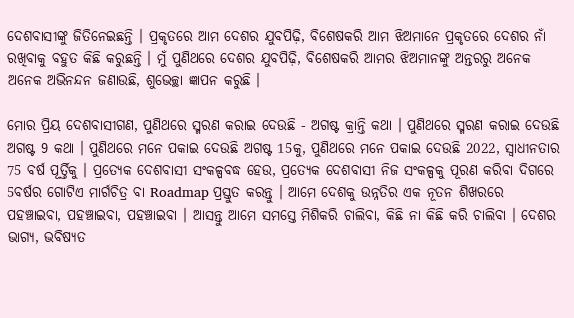ଦେଶବାସୀଙ୍କୁ ଜିତିନେଇଛନ୍ତି । ପ୍ରକୃତରେ ଆମ ଦେଶର ଯୁବପିଢ଼ି, ବିଶେଷକରି ଆମ ଝିଅମାନେ ପ୍ରକୃତରେ ଦେଶର ନାଁ ରଖିବାକୁ ବହୁତ କିଛି କରୁଛନ୍ତି । ମୁଁ ପୁଣିଥରେ ଦେଶର ଯୁବପିଢ଼ି, ବିଶେଷକରି ଆମର ଝିଅମାନଙ୍କୁ ଅନ୍ତରରୁ ଅନେକ ଅନେକ ଅଭିନନ୍ଦନ ଜଣାଉଛି, ଶୁଭେଚ୍ଛା ଜ୍ଞାପନ କରୁଛି ।

ମୋର ପ୍ରିୟ ଦେଶବାସୀଗଣ, ପୁଣିଥରେ ସ୍ମରଣ କରାଇ ଦେଉଛି - ଅଗଷ୍ଟ କ୍ରାନ୍ତି କଥା । ପୁଣିଥରେ ସ୍ମରଣ କରାଇ ଦେଉଛି ଅଗଷ୍ଟ 9 କଥା । ପୁଣିଥରେ ମନେ ପକାଇ ଦେଉଛି ଅଗଷ୍ଟ 15କୁ, ପୁଣିଥରେ ମନେ ପକାଇ ଦେଉଛି 2022, ସ୍ୱାଧୀନତାର 75 ବର୍ଷ ପୂର୍ତ୍ତିକୁ । ପ୍ରତ୍ୟେକ ଦେଶବାସୀ ସଂକଳ୍ପବଦ୍ଧ ହେଉ, ପ୍ରତ୍ୟେକ ଦେଶବାସୀ ନିଜ ସଂକଳ୍ପକୁ ପୂରଣ କରିବା ଦିଗରେ 5ବର୍ଷର ଗୋଟିଏ ମାର୍ଗଚିତ୍ର ବା Roadmap ପ୍ରସ୍ତୁତ କରନ୍ତୁ । ଆମେ ଦେଶକୁ ଉନ୍ନତିର ଏକ ନୂତନ ଶିଖରରେ ପହଞ୍ଚାଇବା, ପହଞ୍ଚାଇବା, ପହଞ୍ଚାଇବା । ଆସନ୍ତୁ ଆମେ ସମସ୍ତେ ମିଶିକରି ଚାଲିବା, କିଛି ନା କିଛି କରି ଚାଲିବା । ଦେଶର ଭାଗ୍ୟ, ଭବିଷ୍ୟତ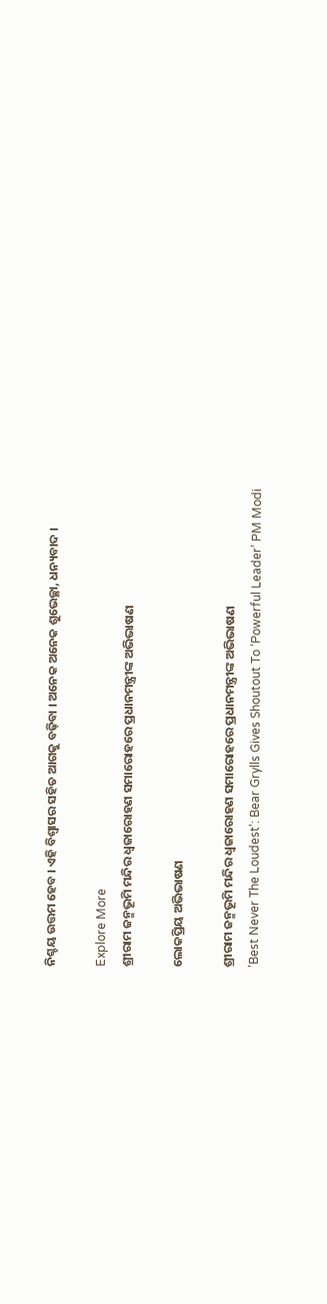ନିଶ୍ଚୟ ଉତ୍ତମ ହେବ । ଏହି ବିଶ୍ୱାସର ସହିତ ଆଗକୁ ବଢ଼ିବା । ଅନେକ ଅନେକ ଶୁଭେଚ୍ଛା, ଧନ୍ୟବାଦ ।

Explore More
ଶ୍ରୀରାମ ଜନ୍ମଭୂମି ମନ୍ଦିର ଧ୍ଵଜାରୋହଣ ସମାରୋହରେ ପ୍ରଧାନମନ୍ତ୍ରୀଙ୍କ ଅଭିଭାଷଣ

ଲୋକପ୍ରିୟ ଅଭିଭାଷଣ

ଶ୍ରୀରାମ ଜନ୍ମଭୂମି ମନ୍ଦିର ଧ୍ଵଜାରୋହଣ ସମାରୋହରେ ପ୍ରଧାନମନ୍ତ୍ରୀଙ୍କ ଅଭିଭାଷଣ
'Best Never The Loudest': Bear Grylls Gives Shoutout To ‘Powerful Leader’ PM Modi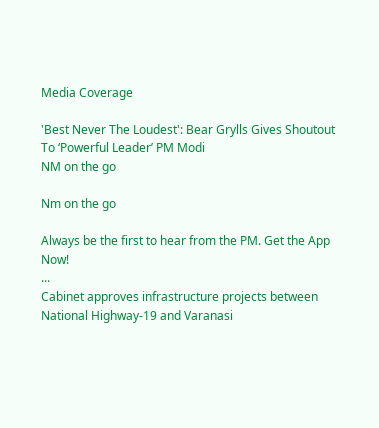Media Coverage

'Best Never The Loudest': Bear Grylls Gives Shoutout To ‘Powerful Leader’ PM Modi
NM on the go

Nm on the go

Always be the first to hear from the PM. Get the App Now!
...
Cabinet approves infrastructure projects between National Highway-19 and Varanasi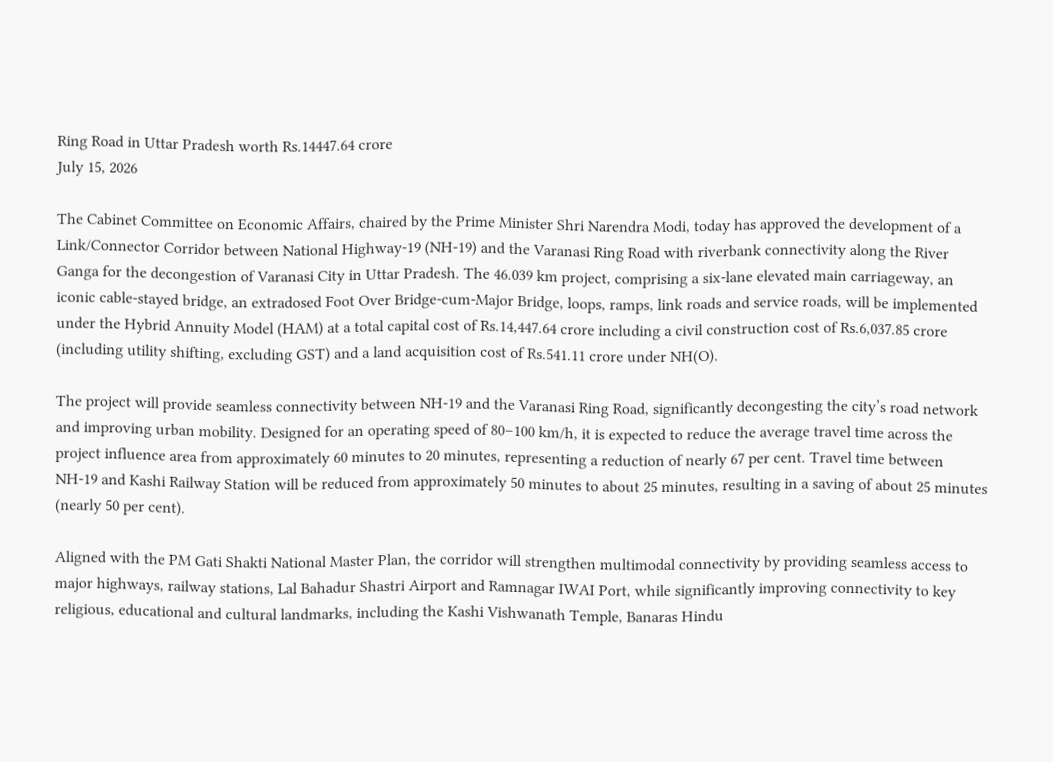Ring Road in Uttar Pradesh worth Rs.14447.64 crore
July 15, 2026

The Cabinet Committee on Economic Affairs, chaired by the Prime Minister Shri Narendra Modi, today has approved the development of a Link/Connector Corridor between National Highway-19 (NH-19) and the Varanasi Ring Road with riverbank connectivity along the River Ganga for the decongestion of Varanasi City in Uttar Pradesh. The 46.039 km project, comprising a six-lane elevated main carriageway, an iconic cable-stayed bridge, an extradosed Foot Over Bridge-cum-Major Bridge, loops, ramps, link roads and service roads, will be implemented under the Hybrid Annuity Model (HAM) at a total capital cost of Rs.14,447.64 crore including a civil construction cost of Rs.6,037.85 crore (including utility shifting, excluding GST) and a land acquisition cost of Rs.541.11 crore under NH(O).

The project will provide seamless connectivity between NH-19 and the Varanasi Ring Road, significantly decongesting the city’s road network and improving urban mobility. Designed for an operating speed of 80–100 km/h, it is expected to reduce the average travel time across the project influence area from approximately 60 minutes to 20 minutes, representing a reduction of nearly 67 per cent. Travel time between NH-19 and Kashi Railway Station will be reduced from approximately 50 minutes to about 25 minutes, resulting in a saving of about 25 minutes (nearly 50 per cent).

Aligned with the PM Gati Shakti National Master Plan, the corridor will strengthen multimodal connectivity by providing seamless access to major highways, railway stations, Lal Bahadur Shastri Airport and Ramnagar IWAI Port, while significantly improving connectivity to key religious, educational and cultural landmarks, including the Kashi Vishwanath Temple, Banaras Hindu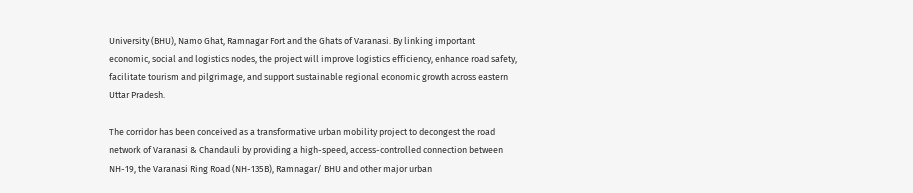University (BHU), Namo Ghat, Ramnagar Fort and the Ghats of Varanasi. By linking important economic, social and logistics nodes, the project will improve logistics efficiency, enhance road safety, facilitate tourism and pilgrimage, and support sustainable regional economic growth across eastern Uttar Pradesh.

The corridor has been conceived as a transformative urban mobility project to decongest the road network of Varanasi & Chandauli by providing a high-speed, access-controlled connection between NH-19, the Varanasi Ring Road (NH-135B), Ramnagar/ BHU and other major urban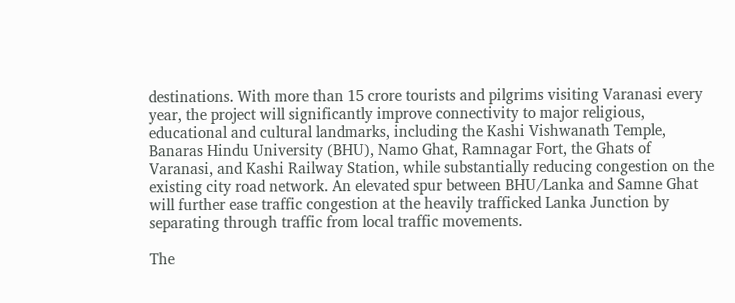destinations. With more than 15 crore tourists and pilgrims visiting Varanasi every year, the project will significantly improve connectivity to major religious, educational and cultural landmarks, including the Kashi Vishwanath Temple, Banaras Hindu University (BHU), Namo Ghat, Ramnagar Fort, the Ghats of Varanasi, and Kashi Railway Station, while substantially reducing congestion on the existing city road network. An elevated spur between BHU/Lanka and Samne Ghat will further ease traffic congestion at the heavily trafficked Lanka Junction by separating through traffic from local traffic movements.

The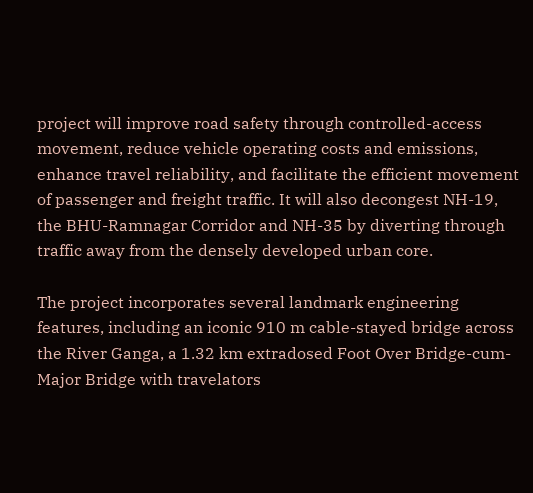project will improve road safety through controlled-access movement, reduce vehicle operating costs and emissions, enhance travel reliability, and facilitate the efficient movement of passenger and freight traffic. It will also decongest NH-19, the BHU-Ramnagar Corridor and NH-35 by diverting through traffic away from the densely developed urban core.

The project incorporates several landmark engineering features, including an iconic 910 m cable-stayed bridge across the River Ganga, a 1.32 km extradosed Foot Over Bridge-cum-Major Bridge with travelators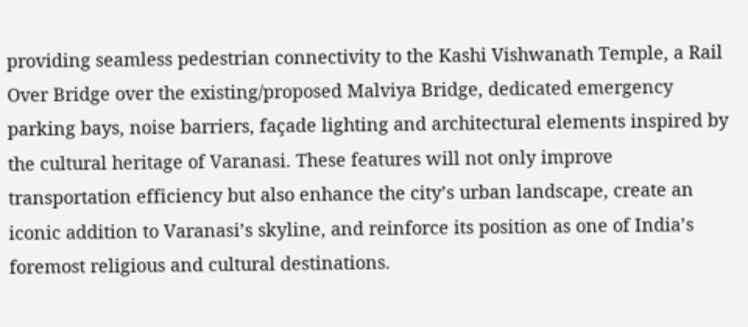providing seamless pedestrian connectivity to the Kashi Vishwanath Temple, a Rail Over Bridge over the existing/proposed Malviya Bridge, dedicated emergency parking bays, noise barriers, façade lighting and architectural elements inspired by the cultural heritage of Varanasi. These features will not only improve transportation efficiency but also enhance the city’s urban landscape, create an iconic addition to Varanasi’s skyline, and reinforce its position as one of India’s foremost religious and cultural destinations.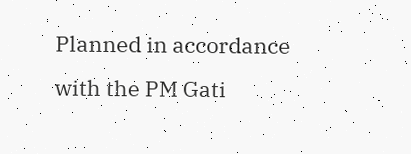Planned in accordance with the PM Gati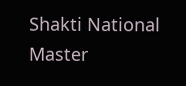Shakti National Master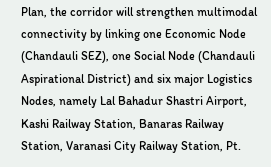Plan, the corridor will strengthen multimodal connectivity by linking one Economic Node (Chandauli SEZ), one Social Node (Chandauli Aspirational District) and six major Logistics Nodes, namely Lal Bahadur Shastri Airport, Kashi Railway Station, Banaras Railway Station, Varanasi City Railway Station, Pt.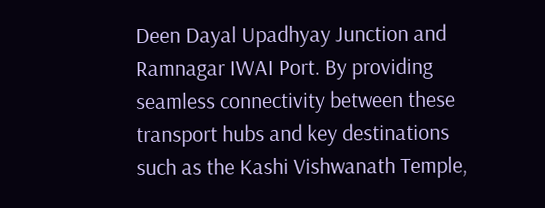Deen Dayal Upadhyay Junction and Ramnagar IWAI Port. By providing seamless connectivity between these transport hubs and key destinations such as the Kashi Vishwanath Temple,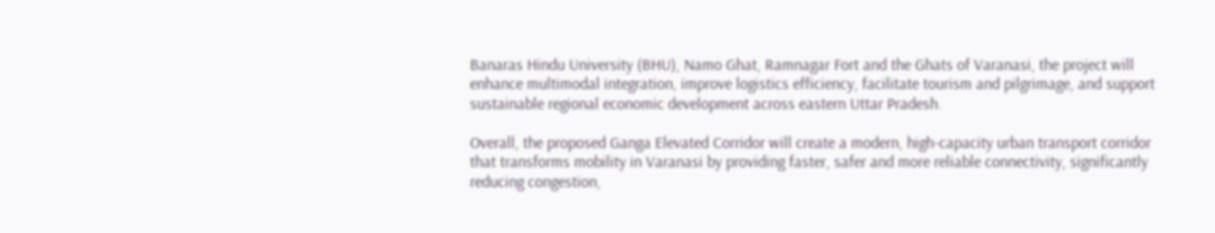Banaras Hindu University (BHU), Namo Ghat, Ramnagar Fort and the Ghats of Varanasi, the project will enhance multimodal integration, improve logistics efficiency, facilitate tourism and pilgrimage, and support sustainable regional economic development across eastern Uttar Pradesh.

Overall, the proposed Ganga Elevated Corridor will create a modern, high-capacity urban transport corridor that transforms mobility in Varanasi by providing faster, safer and more reliable connectivity, significantly reducing congestion,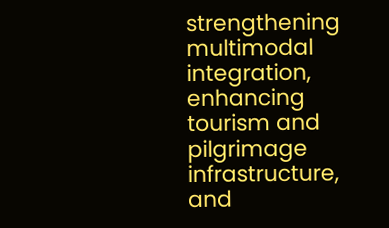strengthening multimodal integration, enhancing tourism and pilgrimage infrastructure, and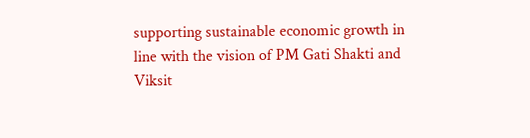supporting sustainable economic growth in line with the vision of PM Gati Shakti and Viksit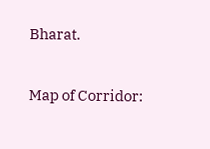Bharat.

Map of Corridor: